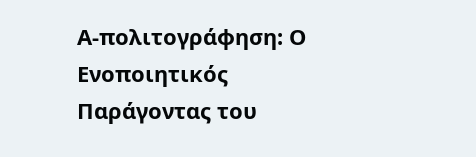Α-πολιτογράφηση: Ο Ενοποιητικός Παράγοντας του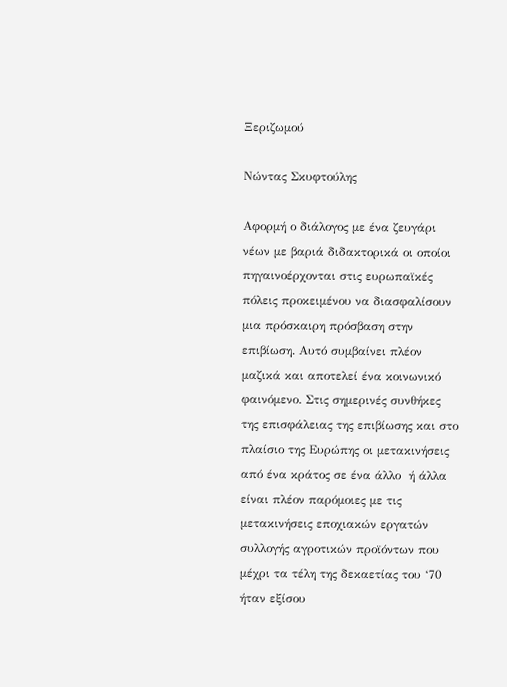Ξεριζωμού

Νώντας Σκυφτούλης

Αφορμή ο διάλογος με ένα ζευγάρι νέων με βαριά διδακτορικά οι οποίοι πηγαινοέρχονται στις ευρωπαϊκές πόλεις προκειμένου να διασφαλίσουν μια πρόσκαιρη πρόσβαση στην επιβίωση. Αυτό συμβαίνει πλέον μαζικά και αποτελεί ένα κοινωνικό φαινόμενο. Στις σημερινές συνθήκες της επισφάλειας της επιβίωσης και στο πλαίσιο της Ευρώπης οι μετακινήσεις  από ένα κράτος σε ένα άλλο  ή άλλα είναι πλέον παρόμοιες με τις μετακινήσεις εποχιακών εργατών συλλογής αγροτικών προϊόντων που μέχρι τα τέλη της δεκαετίας του ‘70 ήταν εξίσου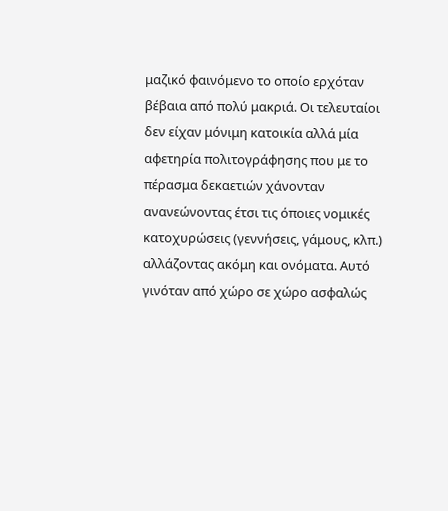μαζικό φαινόμενο το οποίο ερχόταν βέβαια από πολύ μακριά. Οι τελευταίοι δεν είχαν μόνιμη κατοικία αλλά μία αφετηρία πολιτογράφησης που με το πέρασμα δεκαετιών χάνονταν ανανεώνοντας έτσι τις όποιες νομικές κατοχυρώσεις (γεννήσεις, γάμους, κλπ.) αλλάζοντας ακόμη και ονόματα. Αυτό γινόταν από χώρο σε χώρο ασφαλώς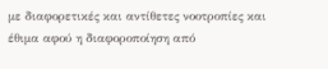με διαφορετικές και αντίθετες νοοτροπίες και  έθιμα αφού η διαφοροποίηση από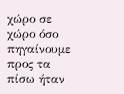χώρο σε χώρο όσο πηγαίνουμε προς τα πίσω ήταν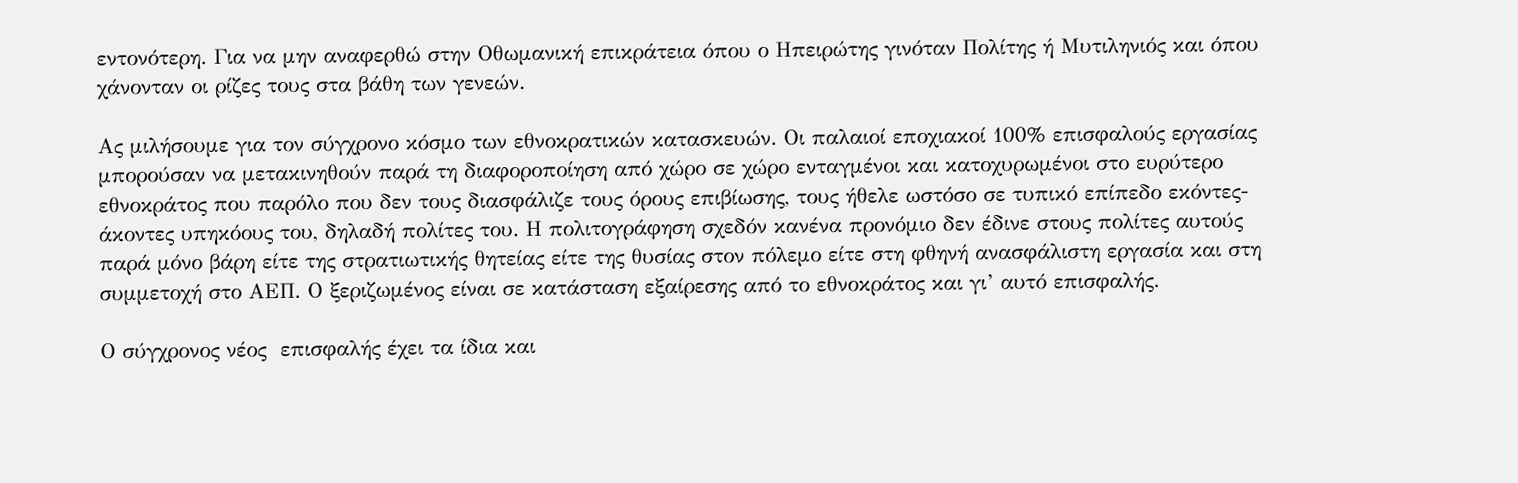εντονότερη. Για να μην αναφερθώ στην Οθωμανική επικράτεια όπου ο Ηπειρώτης γινόταν Πολίτης ή Μυτιληνιός και όπου χάνονταν οι ρίζες τους στα βάθη των γενεών.

Ας μιλήσουμε για τον σύγχρονο κόσμο των εθνοκρατικών κατασκευών. Οι παλαιοί εποχιακοί 100% επισφαλούς εργασίας μπορούσαν να μετακινηθούν παρά τη διαφοροποίηση από χώρο σε χώρο ενταγμένοι και κατοχυρωμένοι στο ευρύτερο εθνοκράτος που παρόλο που δεν τους διασφάλιζε τους όρους επιβίωσης, τους ήθελε ωστόσο σε τυπικό επίπεδο εκόντες-άκοντες υπηκόους του, δηλαδή πολίτες του. Η πολιτογράφηση σχεδόν κανένα προνόμιο δεν έδινε στους πολίτες αυτούς παρά μόνο βάρη είτε της στρατιωτικής θητείας είτε της θυσίας στον πόλεμο είτε στη φθηνή ανασφάλιστη εργασία και στη συμμετοχή στο ΑΕΠ. Ο ξεριζωμένος είναι σε κατάσταση εξαίρεσης από το εθνοκράτος και γι’ αυτό επισφαλής.

Ο σύγχρονος νέος  επισφαλής έχει τα ίδια και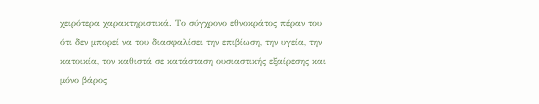χειρότερα χαρακτηριστικά. Το σύγχρονο εθνοκράτος πέραν του ότι δεν μπορεί να του διασφαλίσει την επιβίωση, την υγεία, την κατοικία, τον καθιστά σε κατάσταση ουσιαστικής εξαίρεσης και μόνο βάρος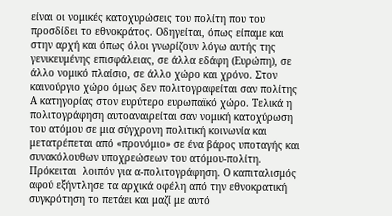είναι οι νομικές κατοχυρώσεις του πολίτη που του προσδίδει το εθνοκράτος. Οδηγείται, όπως είπαμε και στην αρχή και όπως όλοι γνωρίζουν λόγω αυτής της γενικευμένης επισφάλειας, σε άλλα εδάφη (Ευρώπη), σε άλλο νομικό πλαίσιο, σε άλλο χώρο και χρόνο. Στον καινούργιο χώρο όμως δεν πολιτογραφείται σαν πολίτης Α κατηγορίας στον ευρύτερο ευρωπαϊκό χώρο. Τελικά η πολιτογράφηση αυτοαναιρείται σαν νομική κατοχύρωση του ατόμου σε μια σύγχρονη πολιτική κοινωνία και μετατρέπεται από «προνόμιο» σε ένα βάρος υποταγής και συνακόλουθων υποχρεώσεων του ατόμου-πολίτη. Πρόκειται  λοιπόν για α-πολιτογράφηση. Ο καπιταλισμός αφού εξήντλησε τα αρχικά οφέλη από την εθνοκρατική συγκρότηση το πετάει και μαζί με αυτό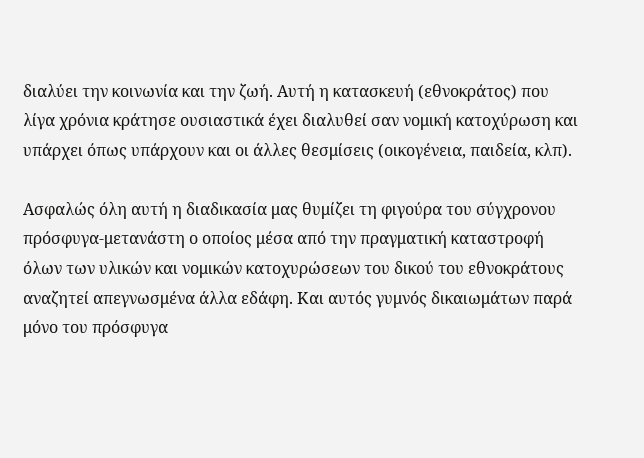διαλύει την κοινωνία και την ζωή. Αυτή η κατασκευή (εθνοκράτος) που λίγα χρόνια κράτησε ουσιαστικά έχει διαλυθεί σαν νομική κατοχύρωση και υπάρχει όπως υπάρχουν και οι άλλες θεσμίσεις (οικογένεια, παιδεία, κλπ).

Ασφαλώς όλη αυτή η διαδικασία μας θυμίζει τη φιγούρα του σύγχρονου πρόσφυγα-μετανάστη ο οποίος μέσα από την πραγματική καταστροφή όλων των υλικών και νομικών κατοχυρώσεων του δικού του εθνοκράτους αναζητεί απεγνωσμένα άλλα εδάφη. Και αυτός γυμνός δικαιωμάτων παρά μόνο του πρόσφυγα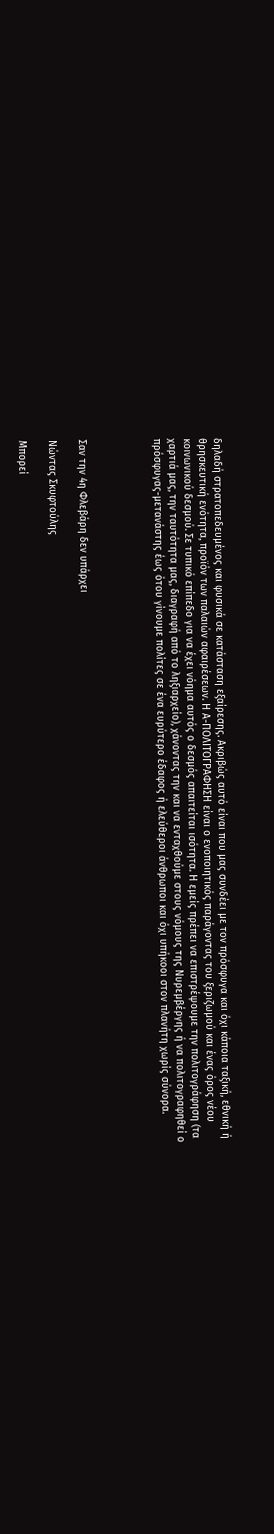δηλαδή στρατοπεδευμένος και φυσικά σε κατάσταση εξαίρεσης. Ακριβώς αυτό είναι που μας συνδέει με τον πρόσφυγα και όχι κάποια ταξική, εθνική ή θρησκευτική ενότητα, προϊόν των παλαιών αφαιρέσεων. Η Α-ΠΟΛΙΤΟΓΡΑΦΗΣΗ είναι ο ενοποιητικός παράγοντας του ξεριζωμού και ένας όρος νέου κοινωνικού δεσμού. Σε τυπικό επίπεδο για να έχει νόημα αυτός ο δεσμός απαιτείται ισότητα. Η εμείς πρέπει να επιστρέψουμε την πολιτογράφηση (τα χαρτιά μας, την ταυτότητα μας, διαγραφή από το ληξιαρχείο), χάνοντας την και να ενταχθούμε στους νόμους της Νυρεμβέργης ή να πολιτογραφηθεί ο πρόσφυγας-μετανάστης έως ότου γίνουμε πολίτες σε ένα ευρύτερο έδαφος ή ελεύθεροι άνθρωποι και όχι υπήκοοι στον πλανήτη χωρίς σύνορα.




Σαν την 4η Φλεβάρη δεν υπάρχει

Νώντας Σκυφτούλης

Μπορεί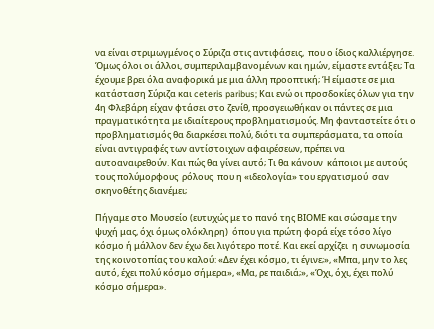να είναι στριμωγμένος ο Σύριζα στις αντιφάσεις,  που ο ίδιος καλλιέργησε. Όμως όλοι οι άλλοι, συμπεριλαμβανομένων και ημών, είμαστε εντάξει; Τα έχουμε βρει όλα αναφορικά με μια άλλη προοπτική; Ή είμαστε σε μια κατάσταση Σύριζα και ceteris paribus; Και ενώ οι προσδοκίες όλων για την 4η Φλεβάρη είχαν φτάσει στο ζενίθ, προσγειωθήκαν οι πάντες σε μια πραγματικότητα με ιδιαίτερους προβληματισμούς. Μη φανταστείτε ότι ο προβληματισμός θα διαρκέσει πολύ, διότι τα συμπεράσματα, τα οποία είναι αντιγραφές των αντίστοιχων αφαιρέσεων, πρέπει να αυτοαναιρεθούν. Και πώς θα γίνει αυτό; Τι θα κάνουν  κάποιοι με αυτούς τους πολύμορφους  ρόλους  που η «ιδεολογία» του εργατισμού  σαν σκηνοθέτης διανέμει;

Πήγαμε στο Μουσείο (ευτυχώς με το πανό της ΒΙΟΜΕ και σώσαμε την ψυχή μας, όχι όμως ολόκληρη)  όπου για πρώτη φορά είχε τόσο λίγο κόσμο ή μάλλον δεν έχω δει λιγότερο ποτέ. Και εκεί αρχίζει  η συνωμοσία της κοινοτοπίας του καλού: «Δεν έχει κόσμο, τι έγινε;», «Μπα, μην το λες αυτό, έχει πολύ κόσμο σήμερα», «Μα, ρε παιδιά;», «Όχι, όχι, έχει πολύ κόσμο σήμερα».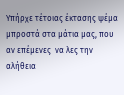Υπήρχε τέτοιας έκτασης ψέμα μπροστά στα μάτια μας, που  αν επέμενες  να λες την αλήθεια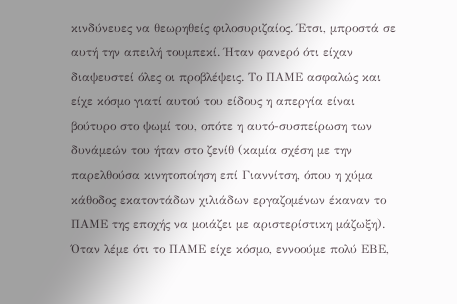κινδύνευες να θεωρηθείς φιλοσυριζαίος. Έτσι, μπροστά σε αυτή την απειλή τουμπεκί. Ήταν φανερό ότι είχαν διαψευστεί όλες οι προβλέψεις. Το ΠΑΜΕ ασφαλώς και είχε κόσμο γιατί αυτού του είδους η απεργία είναι βούτυρο στο ψωμί του, οπότε η αυτό-συσπείρωση των δυνάμεών του ήταν στο ζενίθ (καμία σχέση με την παρελθούσα κινητοποίηση επί Γιαννίτση, όπου η χύμα κάθοδος εκατοντάδων χιλιάδων εργαζομένων έκαναν το ΠΑΜΕ της εποχής να μοιάζει με αριστερίστικη μάζωξη). Όταν λέμε ότι το ΠΑΜΕ είχε κόσμο, εννοούμε πολύ ΕΒΕ,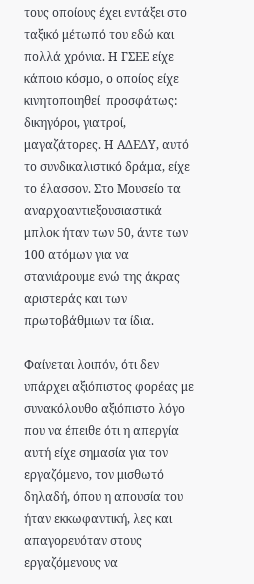τους οποίους έχει εντάξει στο ταξικό μέτωπό του εδώ και πολλά χρόνια. Η ΓΣΕΕ είχε κάποιο κόσμο, ο οποίος είχε κινητοποιηθεί  προσφάτως: δικηγόροι, γιατροί, μαγαζάτορες. Η ΑΔΕΔΥ, αυτό το συνδικαλιστικό δράμα, είχε το έλασσον. Στο Μουσείο τα αναρχοαντιεξουσιαστικά μπλοκ ήταν των 50, άντε των 100 ατόμων για να στανιάρουμε ενώ της άκρας αριστεράς και των πρωτοβάθμιων τα ίδια.

Φαίνεται λοιπόν, ότι δεν υπάρχει αξιόπιστος φορέας με συνακόλουθο αξιόπιστο λόγο που να έπειθε ότι η απεργία αυτή είχε σημασία για τον εργαζόμενο, τον μισθωτό δηλαδή, όπου η απουσία του ήταν εκκωφαντική, λες και απαγορευόταν στους εργαζόμενους να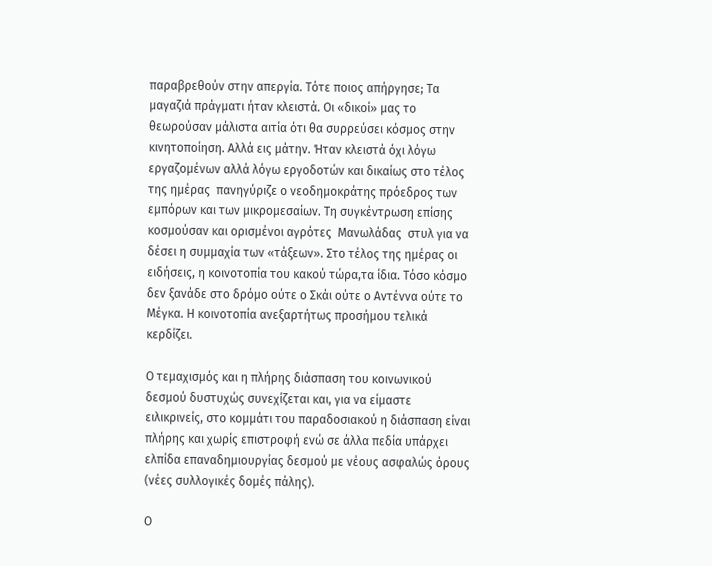παραβρεθούν στην απεργία. Τότε ποιος απήργησε; Τα μαγαζιά πράγματι ήταν κλειστά. Οι «δικοί» μας το θεωρούσαν μάλιστα αιτία ότι θα συρρεύσει κόσμος στην κινητοποίηση. Αλλά εις μάτην. Ήταν κλειστά όχι λόγω εργαζομένων αλλά λόγω εργοδοτών και δικαίως στο τέλος της ημέρας  πανηγύριζε ο νεοδημοκράτης πρόεδρος των εμπόρων και των μικρομεσαίων. Τη συγκέντρωση επίσης κοσμούσαν και ορισμένοι αγρότες  Μανωλάδας  στυλ για να δέσει η συμμαχία των «τάξεων». Στο τέλος της ημέρας οι ειδήσεις, η κοινοτοπία του κακού τώρα,τα ίδια. Τόσο κόσμο δεν ξανάδε στο δρόμο ούτε ο Σκάι ούτε ο Αντέννα ούτε το Μέγκα. Η κοινοτοπία ανεξαρτήτως προσήμου τελικά κερδίζει.

Ο τεμαχισμός και η πλήρης διάσπαση του κοινωνικού δεσμού δυστυχώς συνεχίζεται και, για να είμαστε ειλικρινείς, στο κομμάτι του παραδοσιακού η διάσπαση είναι πλήρης και χωρίς επιστροφή ενώ σε άλλα πεδία υπάρχει ελπίδα επαναδημιουργίας δεσμού με νέους ασφαλώς όρους (νέες συλλογικές δομές πάλης).

Ο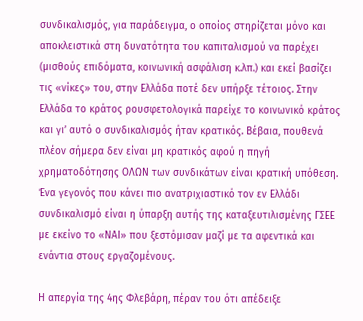συνδικαλισμός, για παράδειγμα, ο οποίος στηρίζεται μόνο και αποκλειστικά στη δυνατότητα του καπιταλισμού να παρέχει (μισθούς επιδόματα, κοινωνική ασφάλιση κ.λπ.) και εκεί βασίζει τις «νίκες» του, στην Ελλάδα ποτέ δεν υπήρξε τέτοιος. Στην Ελλάδα το κράτος ρουσφετολογικά παρείχε το κοινωνικό κράτος και γι’ αυτό ο συνδικαλισμός ήταν κρατικός. Βέβαια, πουθενά πλέον σήμερα δεν είναι μη κρατικός αφού η πηγή χρηματοδότησης ΟΛΩΝ των συνδικάτων είναι κρατική υπόθεση. Ένα γεγονός που κάνει πιο ανατριχιαστικό τον εν Ελλάδι συνδικαλισμό είναι η ύπαρξη αυτής της καταξευτιλισμένης ΓΣΕΕ με εκείνο το «ΝΑΙ» που ξεστόμισαν μαζί με τα αφεντικά και ενάντια στους εργαζομένους.

Η απεργία της 4ης Φλεβάρη, πέραν του ότι απέδειξε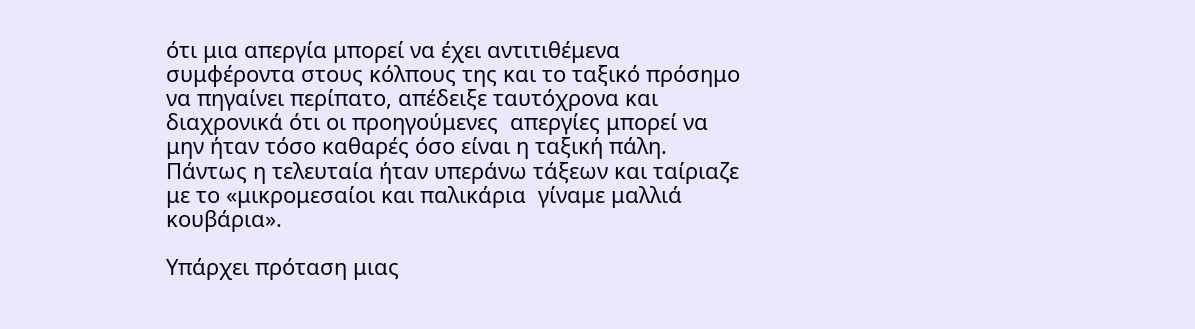ότι μια απεργία μπορεί να έχει αντιτιθέμενα συμφέροντα στους κόλπους της και το ταξικό πρόσημο να πηγαίνει περίπατο, απέδειξε ταυτόχρονα και διαχρονικά ότι οι προηγούμενες  απεργίες μπορεί να μην ήταν τόσο καθαρές όσο είναι η ταξική πάλη. Πάντως η τελευταία ήταν υπεράνω τάξεων και ταίριαζε με το «μικρομεσαίοι και παλικάρια  γίναμε μαλλιά κουβάρια».

Υπάρχει πρόταση μιας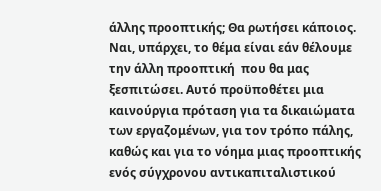άλλης προοπτικής; Θα ρωτήσει κάποιος. Ναι, υπάρχει, το θέμα είναι εάν θέλουμε την άλλη προοπτική  που θα μας ξεσπιτώσει. Αυτό προϋποθέτει μια καινούργια πρόταση για τα δικαιώματα των εργαζομένων, για τον τρόπο πάλης, καθώς και για το νόημα μιας προοπτικής ενός σύγχρονου αντικαπιταλιστικού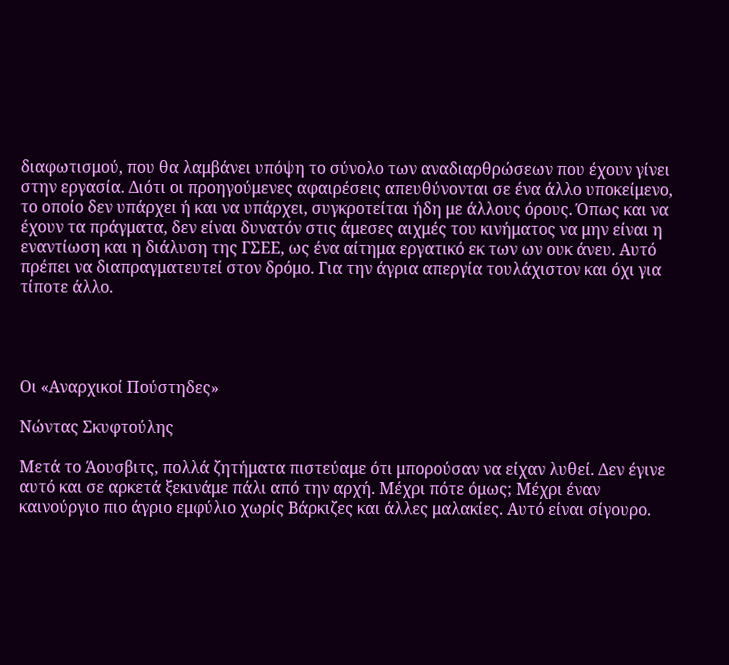διαφωτισμού, που θα λαμβάνει υπόψη το σύνολο των αναδιαρθρώσεων που έχουν γίνει στην εργασία. Διότι οι προηγούμενες αφαιρέσεις απευθύνονται σε ένα άλλο υποκείμενο, το οποίο δεν υπάρχει ή και να υπάρχει, συγκροτείται ήδη με άλλους όρους. Όπως και να έχουν τα πράγματα, δεν είναι δυνατόν στις άμεσες αιχμές του κινήματος να μην είναι η εναντίωση και η διάλυση της ΓΣΕΕ, ως ένα αίτημα εργατικό εκ των ων ουκ άνευ. Αυτό πρέπει να διαπραγματευτεί στον δρόμο. Για την άγρια απεργία τουλάχιστον και όχι για τίποτε άλλο.




Οι «Αναρχικοί Πούστηδες»

Νώντας Σκυφτούλης

Μετά το Άουσβιτς, πολλά ζητήματα πιστεύαμε ότι μπορούσαν να είχαν λυθεί. Δεν έγινε αυτό και σε αρκετά ξεκινάμε πάλι από την αρχή. Μέχρι πότε όμως; Μέχρι έναν καινούργιο πιο άγριο εμφύλιο χωρίς Βάρκιζες και άλλες μαλακίες. Αυτό είναι σίγουρο.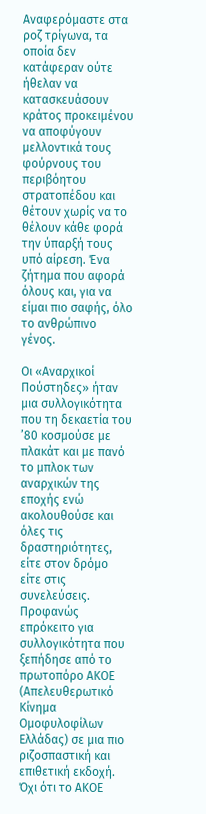Αναφερόμαστε στα ροζ τρίγωνα, τα οποία δεν κατάφεραν ούτε ήθελαν να κατασκευάσουν κράτος προκειμένου να αποφύγουν μελλοντικά τους φούρνους του περιβόητου στρατοπέδου και θέτουν χωρίς να το θέλουν κάθε φορά την ύπαρξή τους υπό αίρεση. Ένα ζήτημα που αφορά όλους και, για να είμαι πιο σαφής, όλο το ανθρώπινο γένος.

Οι «Αναρχικοί Πούστηδες» ήταν μια συλλογικότητα που τη δεκαετία του ’80 κοσμούσε με πλακάτ και με πανό το μπλοκ των αναρχικών της εποχής ενώ ακολουθούσε και όλες τις δραστηριότητες, είτε στον δρόμο είτε στις συνελεύσεις. Προφανώς επρόκειτο για συλλογικότητα που ξεπήδησε από το πρωτοπόρο ΑΚΟΕ (Απελευθερωτικό Κίνημα Ομοφυλοφίλων Ελλάδας) σε μια πιο ριζοσπαστική και επιθετική εκδοχή. Όχι ότι το ΑΚΟΕ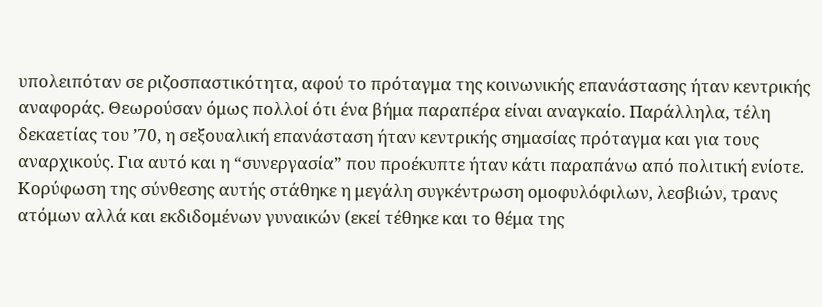υπολειπόταν σε ριζοσπαστικότητα, αφού το πρόταγμα της κοινωνικής επανάστασης ήταν κεντρικής αναφοράς. Θεωρούσαν όμως πολλοί ότι ένα βήμα παραπέρα είναι αναγκαίο. Παράλληλα, τέλη δεκαετίας του ’70, η σεξουαλική επανάσταση ήταν κεντρικής σημασίας πρόταγμα και για τους αναρχικούς. Για αυτό και η “συνεργασία” που προέκυπτε ήταν κάτι παραπάνω από πολιτική ενίοτε. Κορύφωση της σύνθεσης αυτής στάθηκε η μεγάλη συγκέντρωση ομοφυλόφιλων, λεσβιών, τρανς ατόμων αλλά και εκδιδομένων γυναικών (εκεί τέθηκε και το θέμα της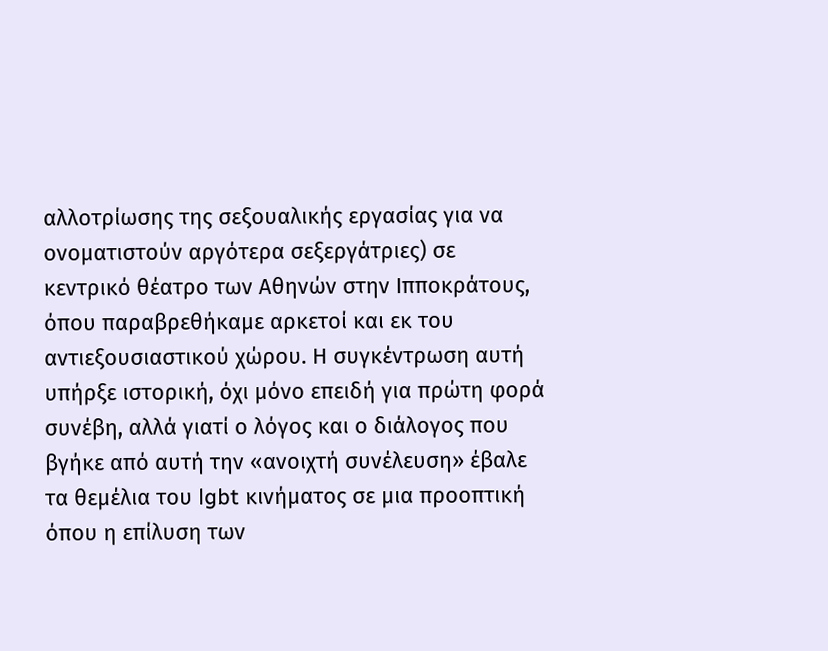αλλοτρίωσης της σεξουαλικής εργασίας για να ονοματιστούν αργότερα σεξεργάτριες) σε κεντρικό θέατρο των Αθηνών στην Ιπποκράτους, όπου παραβρεθήκαμε αρκετοί και εκ του αντιεξουσιαστικού χώρου. Η συγκέντρωση αυτή υπήρξε ιστορική, όχι μόνο επειδή για πρώτη φορά συνέβη, αλλά γιατί ο λόγος και ο διάλογος που βγήκε από αυτή την «ανοιχτή συνέλευση» έβαλε τα θεμέλια του lgbt κινήματος σε μια προοπτική όπου η επίλυση των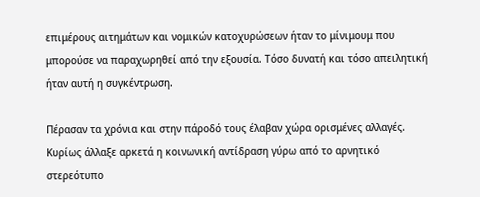επιμέρους αιτημάτων και νομικών κατοχυρώσεων ήταν το μίνιμουμ που μπορούσε να παραχωρηθεί από την εξουσία. Τόσο δυνατή και τόσο απειλητική ήταν αυτή η συγκέντρωση.

Πέρασαν τα χρόνια και στην πάροδό τους έλαβαν χώρα ορισμένες αλλαγές. Κυρίως άλλαξε αρκετά η κοινωνική αντίδραση γύρω από το αρνητικό στερεότυπο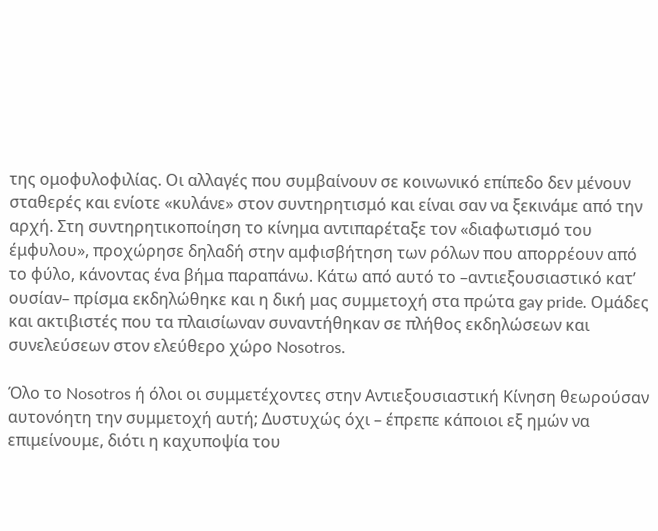της ομοφυλοφιλίας. Οι αλλαγές που συμβαίνουν σε κοινωνικό επίπεδο δεν μένουν σταθερές και ενίοτε «κυλάνε» στον συντηρητισμό και είναι σαν να ξεκινάμε από την αρχή. Στη συντηρητικοποίηση το κίνημα αντιπαρέταξε τον «διαφωτισμό του έμφυλου», προχώρησε δηλαδή στην αμφισβήτηση των ρόλων που απορρέουν από το φύλο, κάνοντας ένα βήμα παραπάνω. Κάτω από αυτό το –αντιεξουσιαστικό κατ’ ουσίαν– πρίσμα εκδηλώθηκε και η δική μας συμμετοχή στα πρώτα gay pride. Ομάδες και ακτιβιστές που τα πλαισίωναν συναντήθηκαν σε πλήθος εκδηλώσεων και συνελεύσεων στον ελεύθερο χώρο Nosotros.

Όλο το Nosotros ή όλοι οι συμμετέχοντες στην Αντιεξουσιαστική Κίνηση θεωρούσαν αυτονόητη την συμμετοχή αυτή; Δυστυχώς όχι – έπρεπε κάποιοι εξ ημών να επιμείνουμε, διότι η καχυποψία του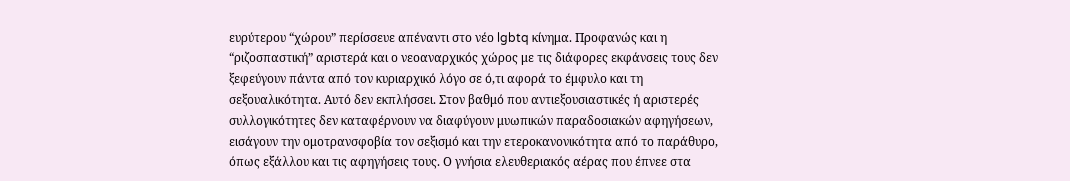ευρύτερου “χώρου” περίσσευε απέναντι στο νέο lgbtq κίνημα. Προφανώς και η “ριζοσπαστική” αριστερά και ο νεοαναρχικός χώρος με τις διάφορες εκφάνσεις τους δεν ξεφεύγουν πάντα από τον κυριαρχικό λόγο σε ό,τι αφορά το έμφυλο και τη σεξουαλικότητα. Αυτό δεν εκπλήσσει. Στον βαθμό που αντιεξουσιαστικές ή αριστερές συλλογικότητες δεν καταφέρνουν να διαφύγουν μυωπικών παραδοσιακών αφηγήσεων, εισάγουν την ομοτρανσφοβία τον σεξισμό και την ετεροκανονικότητα από το παράθυρο, όπως εξάλλου και τις αφηγήσεις τους. Ο γνήσια ελευθεριακός αέρας που έπνεε στα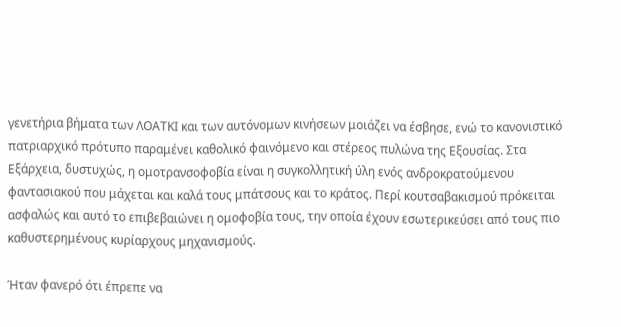γενετήρια βήματα των ΛΟΑΤΚΙ και των αυτόνομων κινήσεων μοιάζει να έσβησε, ενώ το κανονιστικό πατριαρχικό πρότυπο παραμένει καθολικό φαινόμενο και στέρεος πυλώνα της Εξουσίας. Στα Εξάρχεια, δυστυχώς, η ομοτρανσοφοβία είναι η συγκολλητική ύλη ενός ανδροκρατούμενου φαντασιακού που μάχεται και καλά τους μπάτσους και το κράτος. Περί κουτσαβακισμού πρόκειται ασφαλώς και αυτό το επιβεβαιώνει η ομοφοβία τους, την οποία έχουν εσωτερικεύσει από τους πιο καθυστερημένους κυρίαρχους μηχανισμούς.

Ήταν φανερό ότι έπρεπε να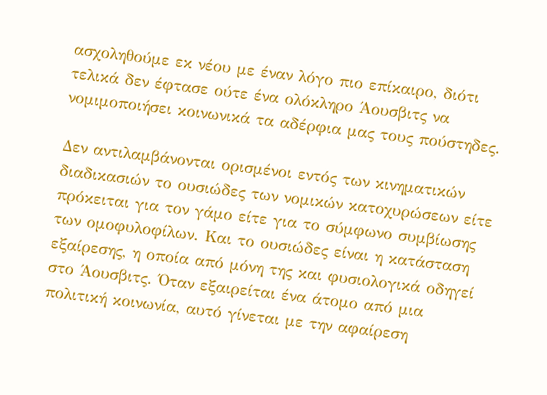ασχοληθούμε εκ νέου με έναν λόγο πιο επίκαιρο, διότι τελικά δεν έφτασε ούτε ένα ολόκληρο Άουσβιτς να νομιμοποιήσει κοινωνικά τα αδέρφια μας τους πούστηδες.

Δεν αντιλαμβάνονται ορισμένοι εντός των κινηματικών διαδικασιών το ουσιώδες των νομικών κατοχυρώσεων είτε πρόκειται για τον γάμο είτε για το σύμφωνο συμβίωσης των ομοφυλοφίλων. Και το ουσιώδες είναι η κατάσταση εξαίρεσης, η οποία από μόνη της και φυσιολογικά οδηγεί στο Άουσβιτς. Όταν εξαιρείται ένα άτομο από μια πολιτική κοινωνία, αυτό γίνεται με την αφαίρεση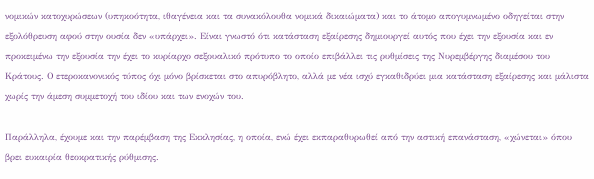νομικών κατοχυρώσεων (υπηκοότητα, ιθαγένεια και τα συνακόλουθα νομικά δικαιώματα) και το άτομο απογυμνωμένο οδηγείται στην εξολόθρευση αφού στην ουσία δεν «υπάρχει». Είναι γνωστό ότι κατάσταση εξαίρεσης δημιουργεί αυτός που έχει την εξουσία και εν προκειμένω την εξουσία την έχει το κυρίαρχο σεξουαλικό πρότυπο το οποίο επιβάλλει τις ρυθμίσεις της Νυρεμβέργης διαμέσου του Κράτους. Ο ετεροκανονικός τύπος όχι μόνο βρίσκεται στο απυρόβλητο, αλλά με νέα ισχύ εγκαθιδρύει μια κατάσταση εξαίρεσης και μάλιστα χωρίς την άμεση συμμετοχή του ιδίου και των ενοχών του.

Παράλληλα, έχουμε και την παρέμβαση της Εκκλησίας, η οποία, ενώ έχει εκπαραθυρωθεί από την αστική επανάσταση, «χώνεται» όπου βρει ευκαιρία θεοκρατικής ρύθμισης.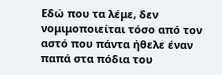Εδώ που τα λέμε, δεν νομιμοποιείται τόσο από τον αστό που πάντα ήθελε έναν παπά στα πόδια του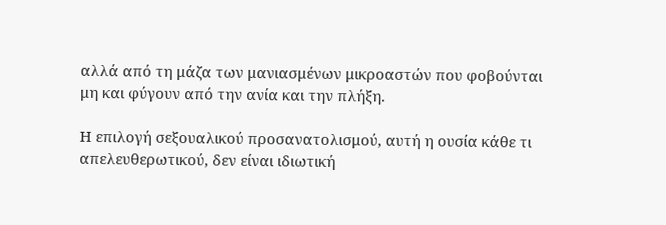αλλά από τη μάζα των μανιασμένων μικροαστών που φοβούνται μη και φύγουν από την ανία και την πλήξη.

Η επιλογή σεξουαλικού προσανατολισμού, αυτή η ουσία κάθε τι απελευθερωτικού, δεν είναι ιδιωτική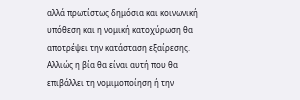αλλά πρωτίστως δημόσια και κοινωνική υπόθεση και η νομική κατοχύρωση θα αποτρέψει την κατάσταση εξαίρεσης. Αλλιώς η βία θα είναι αυτή που θα επιβάλλει τη νομιμοποίηση ή την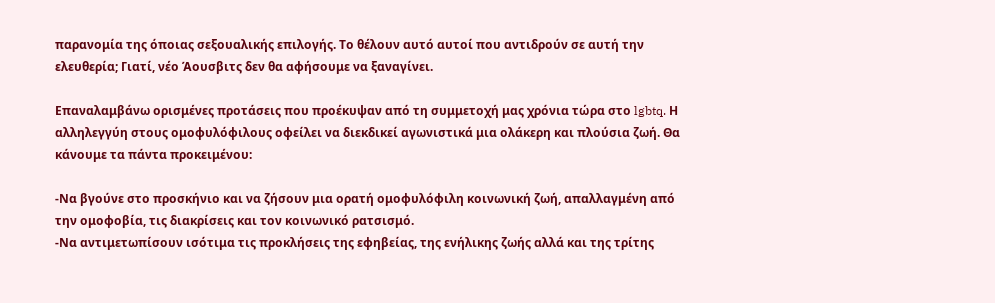παρανομία της όποιας σεξουαλικής επιλογής. Το θέλουν αυτό αυτοί που αντιδρούν σε αυτή την ελευθερία; Γιατί, νέο Άουσβιτς δεν θα αφήσουμε να ξαναγίνει.

Επαναλαμβάνω ορισμένες προτάσεις που προέκυψαν από τη συμμετοχή μας χρόνια τώρα στο lgbtq. Η αλληλεγγύη στους ομοφυλόφιλους οφείλει να διεκδικεί αγωνιστικά μια ολάκερη και πλούσια ζωή. Θα κάνουμε τα πάντα προκειμένου:

-Να βγούνε στο προσκήνιο και να ζήσουν μια ορατή ομοφυλόφιλη κοινωνική ζωή, απαλλαγμένη από την ομοφοβία, τις διακρίσεις και τον κοινωνικό ρατσισμό.
-Να αντιμετωπίσουν ισότιμα τις προκλήσεις της εφηβείας, της ενήλικης ζωής αλλά και της τρίτης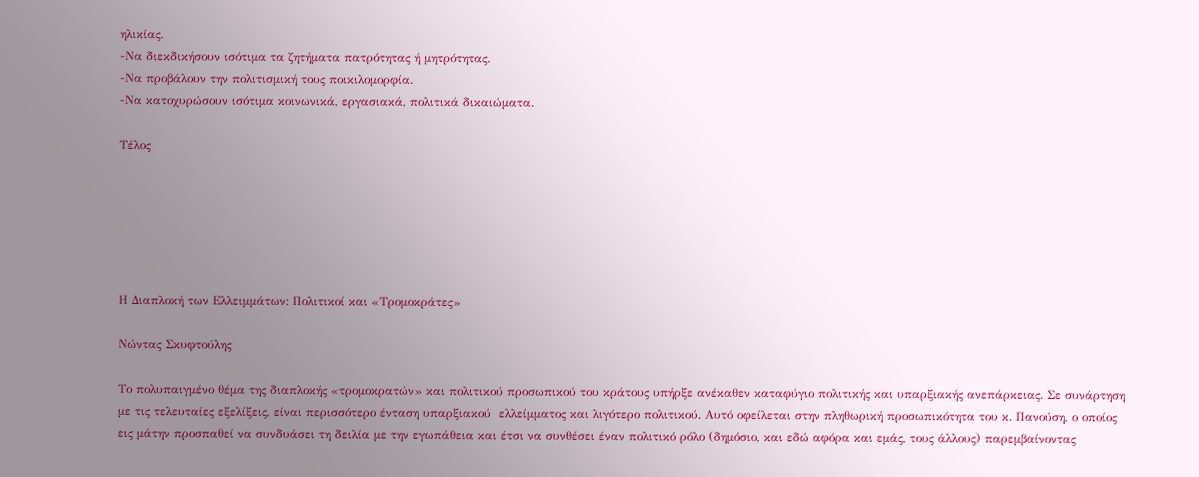ηλικίας.
-Να διεκδικήσουν ισότιμα τα ζητήματα πατρότητας ή μητρότητας.
-Να προβάλουν την πολιτισμική τους ποικιλομορφία.
-Να κατοχυρώσουν ισότιμα κοινωνικά, εργασιακά, πολιτικά δικαιώματα.

Τέλος






Η Διαπλοκή των Ελλειμμάτων: Πολιτικοί και «Τρομοκράτες»

Νώντας Σκυφτούλης

Το πολυπαιγμένο θέμα της διαπλοκής «τρομοκρατών» και πολιτικού προσωπικού του κράτους υπήρξε ανέκαθεν καταφύγιο πολιτικής και υπαρξιακής ανεπάρκειας. Σε συνάρτηση με τις τελευταίες εξελίξεις, είναι περισσότερο ένταση υπαρξιακού  ελλείμματος και λιγότερο πολιτικού. Αυτό οφείλεται στην πληθωρική προσωπικότητα του κ. Πανούση, ο οποίος εις μάτην προσπαθεί να συνδυάσει τη δειλία με την εγωπάθεια και έτσι να συνθέσει έναν πολιτικό ρόλο (δημόσιο, και εδώ αφόρα και εμάς, τους άλλους) παρεμβαίνοντας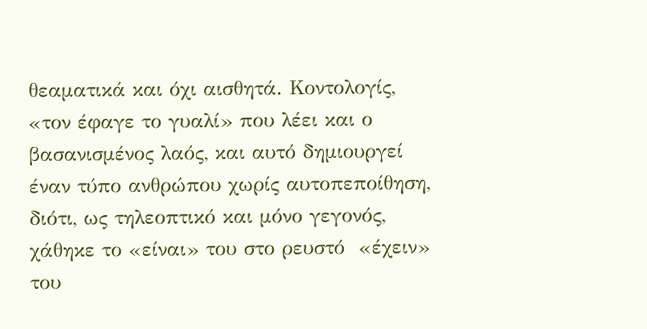θεαματικά και όχι αισθητά. Κοντολογίς, «τον έφαγε το γυαλί» που λέει και ο βασανισμένος λαός, και αυτό δημιουργεί έναν τύπο ανθρώπου χωρίς αυτοπεποίθηση, διότι, ως τηλεοπτικό και μόνο γεγονός, χάθηκε το «είναι» του στο ρευστό  «έχειν» του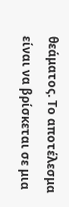θεάματος. Το αποτέλεσμα είναι να βρίσκεται σε μια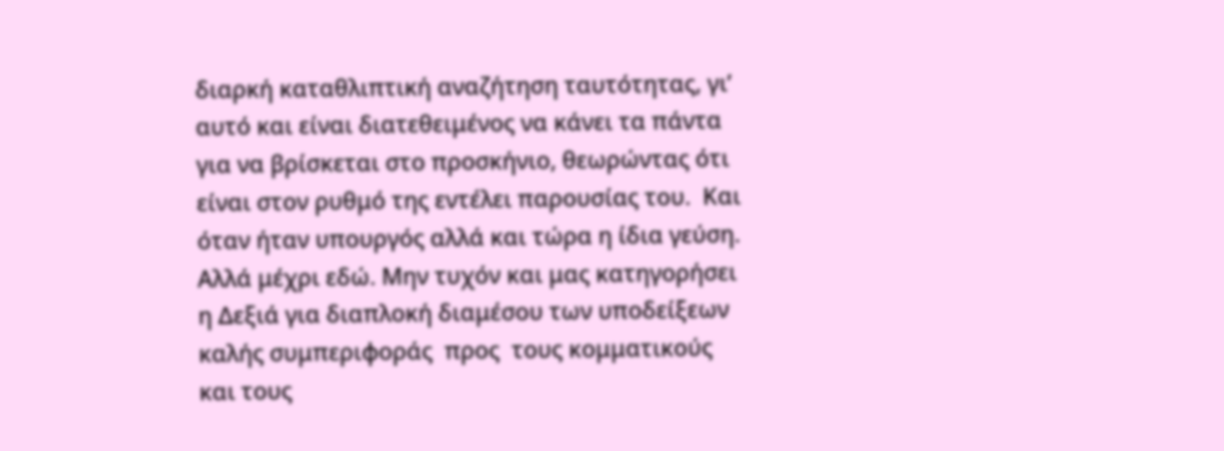διαρκή καταθλιπτική αναζήτηση ταυτότητας, γι’ αυτό και είναι διατεθειμένος να κάνει τα πάντα για να βρίσκεται στο προσκήνιο, θεωρώντας ότι είναι στον ρυθμό της εντέλει παρουσίας του.  Και όταν ήταν υπουργός αλλά και τώρα η ίδια γεύση. Αλλά μέχρι εδώ. Μην τυχόν και μας κατηγορήσει η Δεξιά για διαπλοκή διαμέσου των υποδείξεων καλής συμπεριφοράς  προς  τους κομματικούς και τους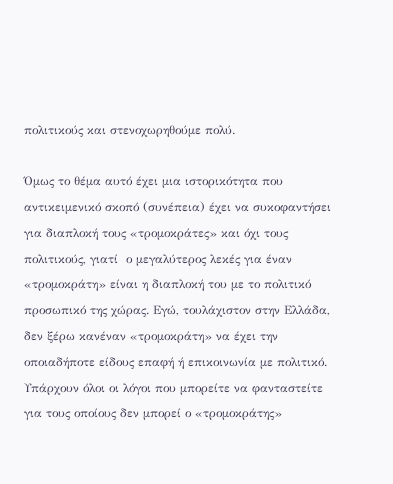πολιτικούς και στενοχωρηθούμε πολύ.

Όμως το θέμα αυτό έχει μια ιστορικότητα που αντικειμενικό σκοπό (συνέπεια) έχει να συκοφαντήσει για διαπλοκή τους «τρομοκράτες» και όχι τους πολιτικούς, γιατί  ο μεγαλύτερος λεκές για έναν «τρομοκράτη» είναι η διαπλοκή του με το πολιτικό προσωπικό της χώρας. Εγώ, τουλάχιστον στην Ελλάδα, δεν ξέρω κανέναν «τρομοκράτη» να έχει την οποιαδήποτε είδους επαφή ή επικοινωνία με πολιτικό. Υπάρχουν όλοι οι λόγοι που μπορείτε να φανταστείτε για τους οποίους δεν μπορεί ο «τρομοκράτης»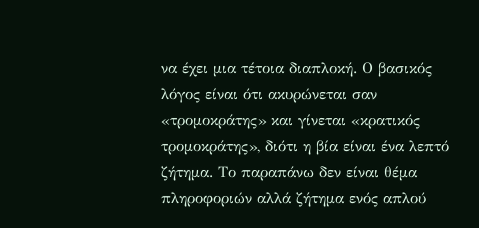να έχει μια τέτοια διαπλοκή. Ο βασικός λόγος είναι ότι ακυρώνεται σαν «τρομοκράτης» και γίνεται «κρατικός τρομοκράτης», διότι η βία είναι ένα λεπτό ζήτημα. Το παραπάνω δεν είναι θέμα πληροφοριών αλλά ζήτημα ενός απλού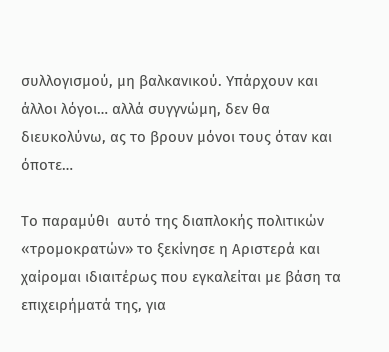συλλογισμού, μη βαλκανικού. Υπάρχουν και άλλοι λόγοι… αλλά συγγνώμη, δεν θα διευκολύνω, ας το βρουν μόνοι τους όταν και όποτε…

Το παραμύθι  αυτό της διαπλοκής πολιτικών «τρομοκρατών» το ξεκίνησε η Αριστερά και χαίρομαι ιδιαιτέρως που εγκαλείται με βάση τα επιχειρήματά της, για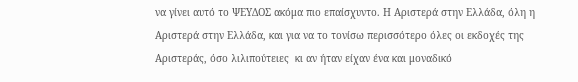να γίνει αυτό το ΨΕΥΔΟΣ ακόμα πιο επαίσχυντο. Η Αριστερά στην Ελλάδα, όλη η Αριστερά στην Ελλάδα, και για να το τονίσω περισσότερο όλες οι εκδοχές της Αριστεράς, όσο λιλιπούτειες  κι αν ήταν είχαν ένα και μοναδικό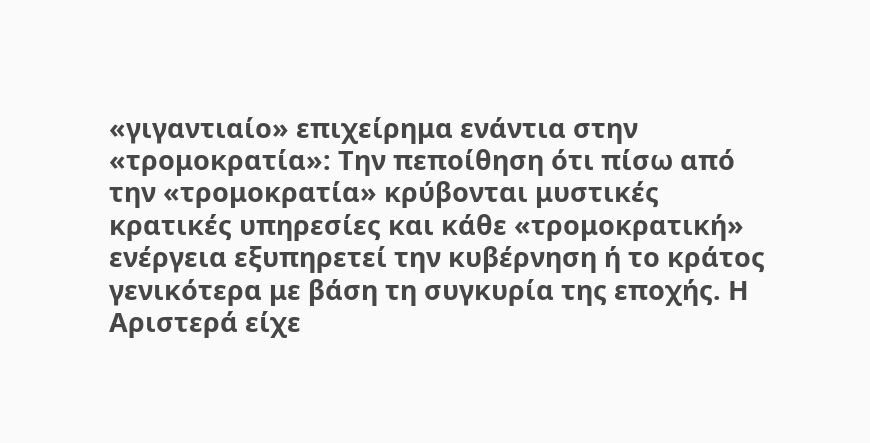«γιγαντιαίο» επιχείρημα ενάντια στην «τρομοκρατία»: Την πεποίθηση ότι πίσω από την «τρομοκρατία» κρύβονται μυστικές κρατικές υπηρεσίες και κάθε «τρομοκρατική» ενέργεια εξυπηρετεί την κυβέρνηση ή το κράτος γενικότερα με βάση τη συγκυρία της εποχής. Η Αριστερά είχε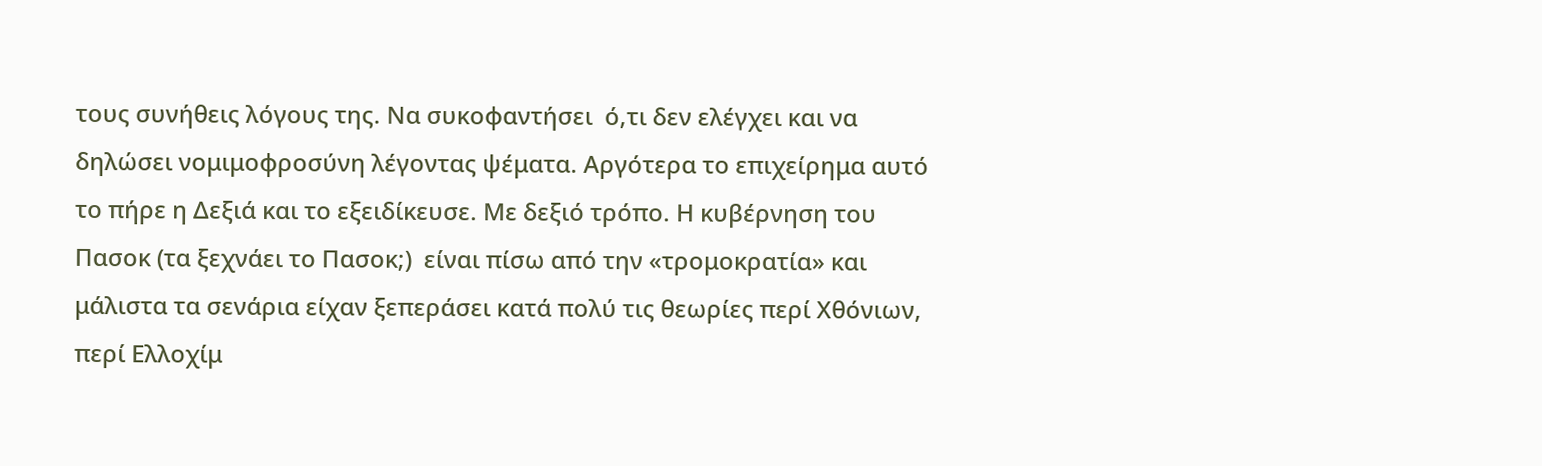τους συνήθεις λόγους της. Να συκοφαντήσει  ό,τι δεν ελέγχει και να δηλώσει νομιμοφροσύνη λέγοντας ψέματα. Αργότερα το επιχείρημα αυτό το πήρε η Δεξιά και το εξειδίκευσε. Με δεξιό τρόπο. Η κυβέρνηση του Πασοκ (τα ξεχνάει το Πασοκ;)  είναι πίσω από την «τρομοκρατία» και μάλιστα τα σενάρια είχαν ξεπεράσει κατά πολύ τις θεωρίες περί Χθόνιων,  περί Ελλοχίμ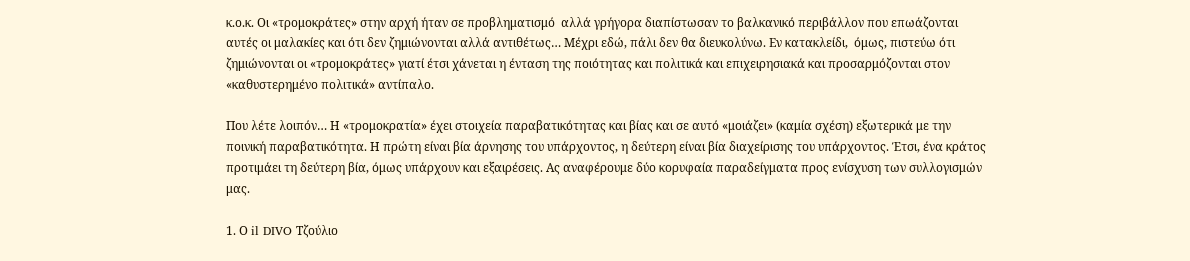κ.ο.κ. Οι «τρομοκράτες» στην αρχή ήταν σε προβληματισμό  αλλά γρήγορα διαπίστωσαν το βαλκανικό περιβάλλον που επωάζονται αυτές οι μαλακίες και ότι δεν ζημιώνονται αλλά αντιθέτως… Μέχρι εδώ, πάλι δεν θα διευκολύνω. Εν κατακλείδι,  όμως, πιστεύω ότι ζημιώνονται οι «τρομοκράτες» γιατί έτσι χάνεται η ένταση της ποιότητας και πολιτικά και επιχειρησιακά και προσαρμόζονται στον «καθυστερημένο πολιτικά» αντίπαλο.

Που λέτε λοιπόν… Η «τρομοκρατία» έχει στοιχεία παραβατικότητας και βίας και σε αυτό «μοιάζει» (καμία σχέση) εξωτερικά με την ποινική παραβατικότητα. Η πρώτη είναι βία άρνησης του υπάρχοντος, η δεύτερη είναι βία διαχείρισης του υπάρχοντος. Έτσι, ένα κράτος προτιμάει τη δεύτερη βία, όμως υπάρχουν και εξαιρέσεις. Ας αναφέρουμε δύο κορυφαία παραδείγματα προς ενίσχυση των συλλογισμών μας.

1. Ο il DIVO Τζούλιο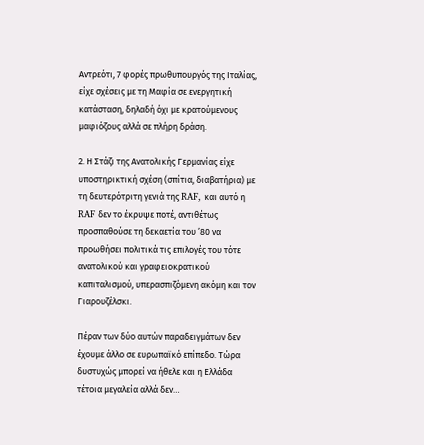Αντρεότι, 7 φορές πρωθυπουργός της Ιταλίας, είχε σχέσεις με τη Μαφία σε ενεργητική κατάσταση, δηλαδή όχι με κρατούμενους  μαφιόζους αλλά σε πλήρη δράση.

2. Η Στάζι της Ανατολικής Γερμανίας είχε υποστηρικτική σχέση (σπίτια, διαβατήρια) με τη δευτερότριτη γενιά της RAF, και αυτό η  RAF δεν το έκρυψε ποτέ, αντιθέτως προσπαθούσε τη δεκαετία του ’80 να προωθήσει πολιτικά τις επιλογές του τότε ανατολικού και γραφειοκρατικού καπιταλισμού, υπερασπιζόμενη ακόμη και τον Γιαρουζέλσκι.

Πέραν των δύο αυτών παραδειγμάτων δεν έχουμε άλλο σε ευρωπαϊκό επίπεδο. Τώρα δυστυχώς μπορεί να ήθελε και η Ελλάδα τέτοια μεγαλεία αλλά δεν…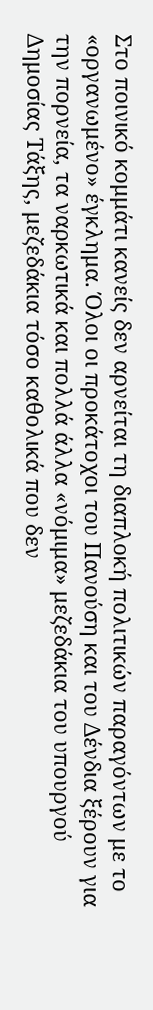Στο ποινικό κομμάτι κανείς δεν αρνείται τη διαπλοκή πολιτικών παραγόντων με το «οργανωμένο» έγκλημα. Όλοι οι προκάτοχοι του Πανούση και του Δένδια ξέρουν για την πορνεία, τα ναρκωτικά και πολλά άλλα «νόμιμα» μεζεδάκια του υπουργού Δημοσίας Τάξης, μεζεδάκια τόσο καθολικά που δεν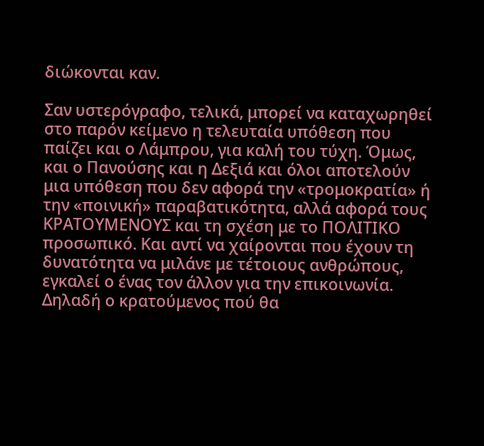διώκονται καν.

Σαν υστερόγραφο, τελικά, μπορεί να καταχωρηθεί στο παρόν κείμενο η τελευταία υπόθεση που παίζει και ο Λάμπρου, για καλή του τύχη. Όμως, και ο Πανούσης και η Δεξιά και όλοι αποτελούν μια υπόθεση που δεν αφορά την «τρομοκρατία» ή την «ποινική» παραβατικότητα, αλλά αφορά τους ΚΡΑΤΟΥΜΕΝΟΥΣ και τη σχέση με το ΠΟΛΙΤΙΚΟ προσωπικό. Και αντί να χαίρονται που έχουν τη δυνατότητα να μιλάνε με τέτοιους ανθρώπους, εγκαλεί ο ένας τον άλλον για την επικοινωνία. Δηλαδή ο κρατούμενος πού θα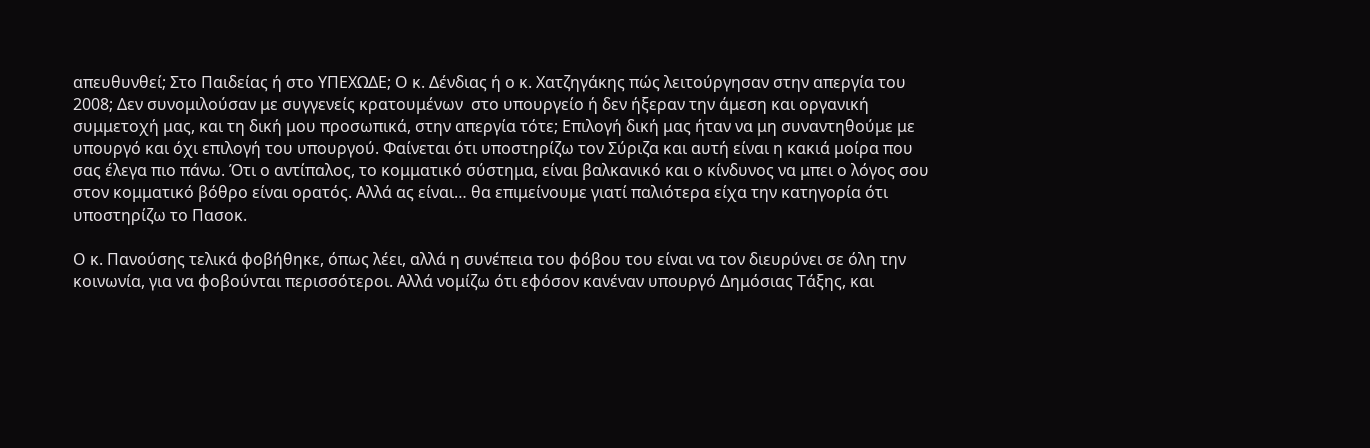απευθυνθεί; Στο Παιδείας ή στο ΥΠΕΧΩΔΕ; Ο κ. Δένδιας ή ο κ. Χατζηγάκης πώς λειτούργησαν στην απεργία του 2008; Δεν συνομιλούσαν με συγγενείς κρατουμένων  στο υπουργείο ή δεν ήξεραν την άμεση και οργανική συμμετοχή μας, και τη δική μου προσωπικά, στην απεργία τότε; Επιλογή δική μας ήταν να μη συναντηθούμε με υπουργό και όχι επιλογή του υπουργού. Φαίνεται ότι υποστηρίζω τον Σύριζα και αυτή είναι η κακιά μοίρα που σας έλεγα πιο πάνω. Ότι ο αντίπαλος, το κομματικό σύστημα, είναι βαλκανικό και ο κίνδυνος να μπει ο λόγος σου στον κομματικό βόθρο είναι ορατός. Αλλά ας είναι… θα επιμείνουμε γιατί παλιότερα είχα την κατηγορία ότι υποστηρίζω το Πασοκ.

Ο κ. Πανούσης τελικά φοβήθηκε, όπως λέει, αλλά η συνέπεια του φόβου του είναι να τον διευρύνει σε όλη την κοινωνία, για να φοβούνται περισσότεροι. Αλλά νομίζω ότι εφόσον κανέναν υπουργό Δημόσιας Τάξης, και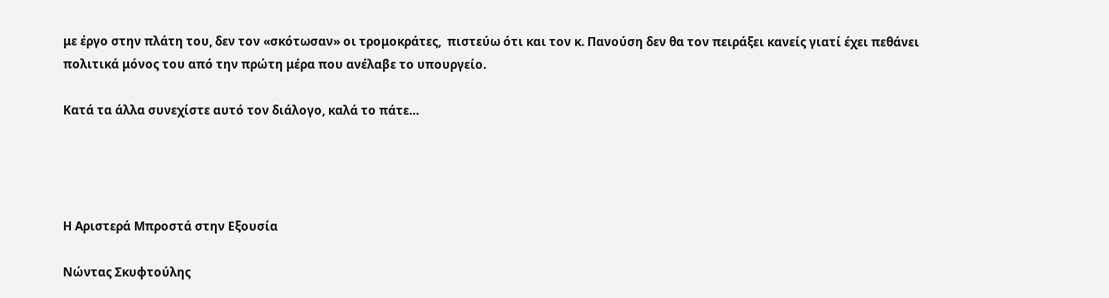με έργο στην πλάτη του, δεν τον «σκότωσαν» οι τρομοκράτες,  πιστεύω ότι και τον κ. Πανούση δεν θα τον πειράξει κανείς γιατί έχει πεθάνει πολιτικά μόνος του από την πρώτη μέρα που ανέλαβε το υπουργείο.

Κατά τα άλλα συνεχίστε αυτό τον διάλογο, καλά το πάτε…




Η Αριστερά Μπροστά στην Εξουσία

Νώντας Σκυφτούλης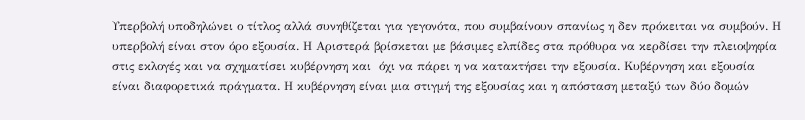Υπερβολή υποδηλώνει ο τίτλος αλλά συνηθίζεται για γεγονότα, που συμβαίνουν σπανίως η δεν πρόκειται να συμβούν. Η υπερβολή είναι στον όρο εξουσία. Η Αριστερά βρίσκεται με βάσιμες ελπίδες στα πρόθυρα να κερδίσει την πλειοψηφία  στις εκλογές και να σχηματίσει κυβέρνηση και  όχι να πάρει η να κατακτήσει την εξουσία. Κυβέρνηση και εξουσία είναι διαφορετικά πράγματα. Η κυβέρνηση είναι μια στιγμή της εξουσίας και η απόσταση μεταξύ των δύο δομών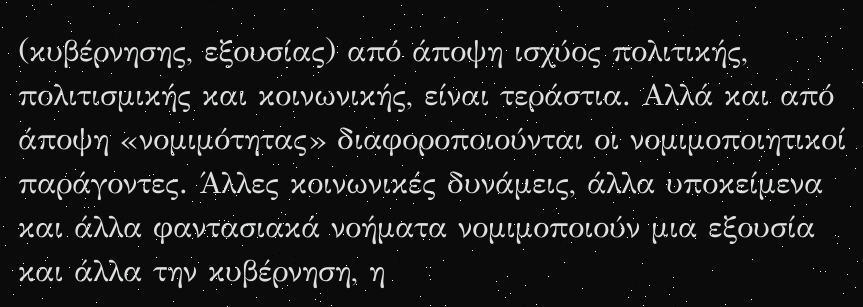(κυβέρνησης, εξουσίας) από άποψη ισχύος πολιτικής, πολιτισμικής και κοινωνικής, είναι τεράστια. Αλλά και από άποψη «νομιμότητας» διαφοροποιούνται οι νομιμοποιητικοί παράγοντες. Άλλες κοινωνικές δυνάμεις, άλλα υποκείμενα και άλλα φαντασιακά νοήματα νομιμοποιούν μια εξουσία και άλλα την κυβέρνηση, η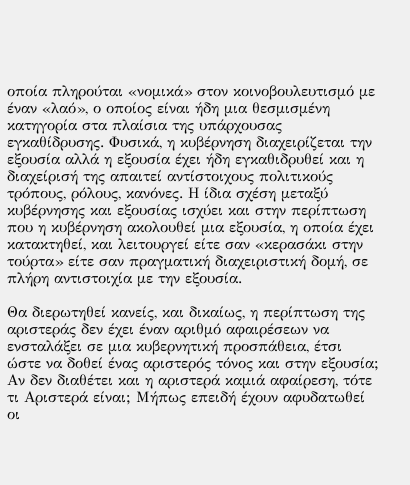οποία πληρούται «νομικά» στον κοινοβουλευτισμό με έναν «λαό», ο οποίος είναι ήδη μια θεσμισμένη κατηγορία στα πλαίσια της υπάρχουσας εγκαθίδρυσης. Φυσικά, η κυβέρνηση διαχειρίζεται την εξουσία αλλά η εξουσία έχει ήδη εγκαθιδρυθεί και η διαχείρισή της απαιτεί αντίστοιχους πολιτικούς τρόπους, ρόλους, κανόνες. Η ίδια σχέση μεταξύ κυβέρνησης και εξουσίας ισχύει και στην περίπτωση που η κυβέρνηση ακολουθεί μια εξουσία, η οποία έχει κατακτηθεί, και λειτουργεί είτε σαν «κερασάκι στην τούρτα» είτε σαν πραγματική διαχειριστική δομή, σε πλήρη αντιστοιχία με την εξουσία.

Θα διερωτηθεί κανείς, και δικαίως, η περίπτωση της αριστεράς δεν έχει έναν αριθμό αφαιρέσεων να ενσταλάξει σε μια κυβερνητική προσπάθεια, έτσι ώστε να δοθεί ένας αριστερός τόνος και στην εξουσία; Αν δεν διαθέτει και η αριστερά καμιά αφαίρεση, τότε τι Αριστερά είναι; Μήπως επειδή έχουν αφυδατωθεί οι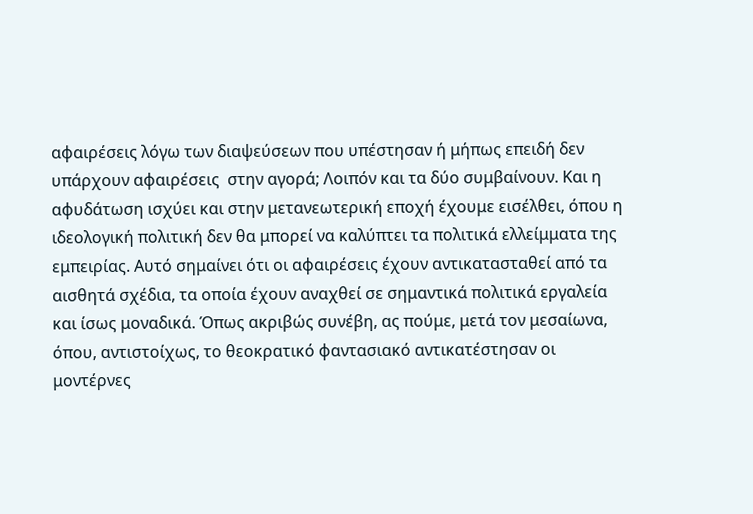αφαιρέσεις λόγω των διαψεύσεων που υπέστησαν ή μήπως επειδή δεν υπάρχουν αφαιρέσεις  στην αγορά; Λοιπόν και τα δύο συμβαίνουν. Και η αφυδάτωση ισχύει και στην μετανεωτερική εποχή έχουμε εισέλθει, όπου η ιδεολογική πολιτική δεν θα μπορεί να καλύπτει τα πολιτικά ελλείμματα της εμπειρίας. Αυτό σημαίνει ότι οι αφαιρέσεις έχουν αντικατασταθεί από τα αισθητά σχέδια, τα οποία έχουν αναχθεί σε σημαντικά πολιτικά εργαλεία και ίσως μοναδικά. Όπως ακριβώς συνέβη, ας πούμε, μετά τον μεσαίωνα, όπου, αντιστοίχως, το θεοκρατικό φαντασιακό αντικατέστησαν οι μοντέρνες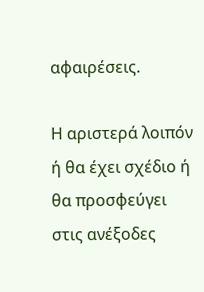αφαιρέσεις.

Η αριστερά λοιπόν ή θα έχει σχέδιο ή θα προσφεύγει στις ανέξοδες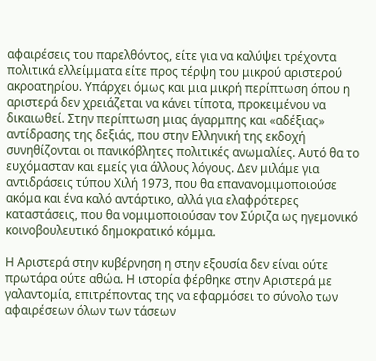αφαιρέσεις του παρελθόντος, είτε για να καλύψει τρέχοντα πολιτικά ελλείμματα είτε προς τέρψη του μικρού αριστερού ακροατηρίου. Υπάρχει όμως και μια μικρή περίπτωση όπου η αριστερά δεν χρειάζεται να κάνει τίποτα, προκειμένου να δικαιωθεί. Στην περίπτωση μιας άγαρμπης και «αδέξιας» αντίδρασης της δεξιάς, που στην Ελληνική της εκδοχή συνηθίζονται οι πανικόβλητες πολιτικές ανωμαλίες. Αυτό θα το ευχόμασταν και εμείς για άλλους λόγους. Δεν μιλάμε για αντιδράσεις τύπου Χιλή 1973, που θα επανανομιμοποιούσε ακόμα και ένα καλό αντάρτικο, αλλά για ελαφρότερες καταστάσεις, που θα νομιμοποιούσαν τον Σύριζα ως ηγεμονικό κοινοβουλευτικό δημοκρατικό κόμμα.

Η Αριστερά στην κυβέρνηση η στην εξουσία δεν είναι ούτε πρωτάρα ούτε αθώα. Η ιστορία φέρθηκε στην Αριστερά με γαλαντομία, επιτρέποντας της να εφαρμόσει το σύνολο των αφαιρέσεων όλων των τάσεων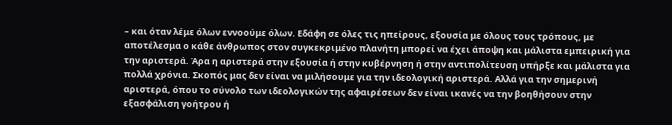– και όταν λέμε όλων εννοούμε όλων. Εδάφη σε όλες τις ηπείρους, εξουσία με όλους τους τρόπους, με αποτέλεσμα ο κάθε άνθρωπος στον συγκεκριμένο πλανήτη μπορεί να έχει άποψη και μάλιστα εμπειρική για την αριστερά. Άρα η αριστερά στην εξουσία ή στην κυβέρνηση ή στην αντιπολίτευση υπήρξε και μάλιστα για πολλά χρόνια. Σκοπός μας δεν είναι να μιλήσουμε για την ιδεολογική αριστερά. Αλλά για την σημερινή αριστερά, όπου το σύνολο των ιδεολογικών της αφαιρέσεων δεν είναι ικανές να την βοηθήσουν στην εξασφάλιση γοήτρου ή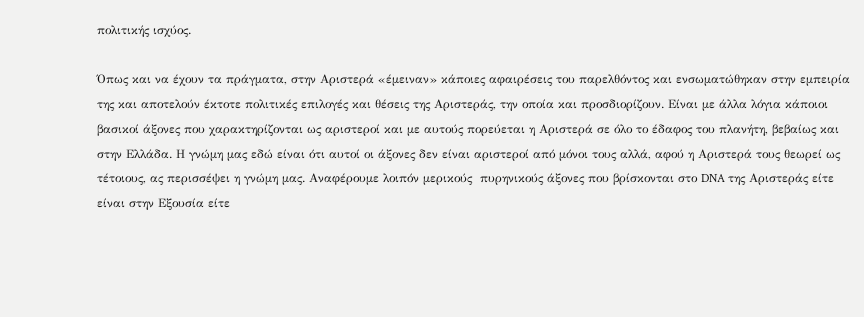πολιτικής ισχύος.

Όπως και να έχουν τα πράγματα, στην Αριστερά «έμειναν» κάποιες αφαιρέσεις του παρελθόντος και ενσωματώθηκαν στην εμπειρία της και αποτελούν έκτοτε πολιτικές επιλογές και θέσεις της Αριστεράς, την οποία και προσδιορίζουν. Είναι με άλλα λόγια κάποιοι βασικοί άξονες που χαρακτηρίζονται ως αριστεροί και με αυτούς πορεύεται η Αριστερά σε όλο το έδαφος του πλανήτη, βεβαίως και στην Ελλάδα. Η γνώμη μας εδώ είναι ότι αυτοί οι άξονες δεν είναι αριστεροί από μόνοι τους αλλά, αφού η Αριστερά τους θεωρεί ως τέτοιους, ας περισσέψει η γνώμη μας. Αναφέρουμε λοιπόν μερικούς  πυρηνικούς άξονες που βρίσκονται στο DNA της Αριστεράς είτε είναι στην Εξουσία είτε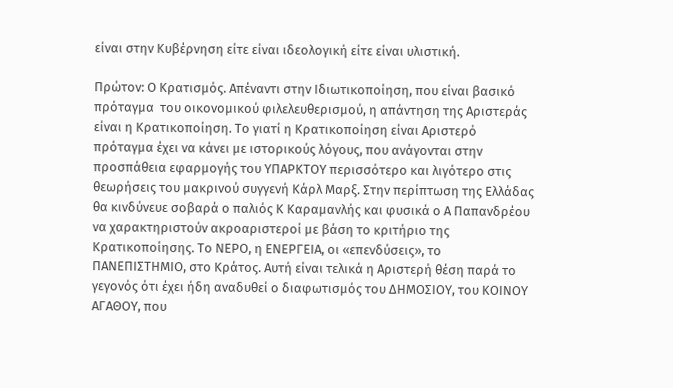είναι στην Κυβέρνηση είτε είναι ιδεολογική είτε είναι υλιστική.

Πρώτον: Ο Κρατισμός. Απέναντι στην Ιδιωτικοποίηση, που είναι βασικό πρόταγμα  του οικονομικού φιλελευθερισμού, η απάντηση της Αριστεράς είναι η Κρατικοποίηση. Το γιατί η Κρατικοποίηση είναι Αριστερό πρόταγμα έχει να κάνει με ιστορικούς λόγους, που ανάγονται στην προσπάθεια εφαρμογής του ΥΠΑΡΚΤΟΥ περισσότερο και λιγότερο στις θεωρήσεις του μακρινού συγγενή Κάρλ Μαρξ. Στην περίπτωση της Ελλάδας θα κινδύνευε σοβαρά ο παλιός Κ Καραμανλής και φυσικά ο Α Παπανδρέου να χαρακτηριστούν ακροαριστεροί με βάση το κριτήριο της Κρατικοποίησης. Το ΝΕΡΟ, η ΕΝΕΡΓΕΙΑ, οι «επενδύσεις», το ΠΑΝΕΠΙΣΤΗΜΙΟ, στο Κράτος. Αυτή είναι τελικά η Αριστερή θέση παρά το γεγονός ότι έχει ήδη αναδυθεί ο διαφωτισμός του ΔΗΜΟΣΙΟΥ, του ΚΟΙΝΟΥ ΑΓΑΘΟΥ, που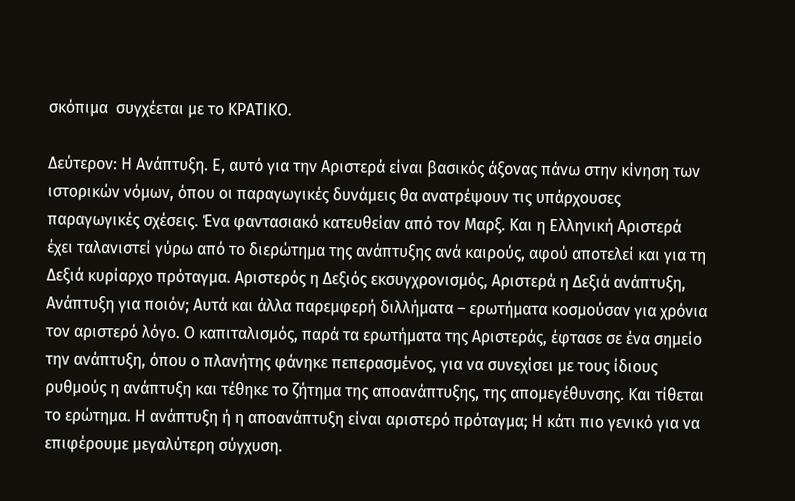σκόπιμα  συγχέεται με το ΚΡΑΤΙΚΟ.

Δεύτερον: Η Ανάπτυξη. Ε, αυτό για την Αριστερά είναι βασικός άξονας πάνω στην κίνηση των ιστορικών νόμων, όπου οι παραγωγικές δυνάμεις θα ανατρέψουν τις υπάρχουσες παραγωγικές σχέσεις. Ένα φαντασιακό κατευθείαν από τον Μαρξ. Και η Ελληνική Αριστερά έχει ταλανιστεί γύρω από το διερώτημα της ανάπτυξης ανά καιρούς, αφού αποτελεί και για τη Δεξιά κυρίαρχο πρόταγμα. Αριστερός η Δεξιός εκσυγχρονισμός, Αριστερά η Δεξιά ανάπτυξη, Ανάπτυξη για ποιόν; Αυτά και άλλα παρεμφερή διλλήματα – ερωτήματα κοσμούσαν για χρόνια τον αριστερό λόγο. Ο καπιταλισμός, παρά τα ερωτήματα της Αριστεράς, έφτασε σε ένα σημείο την ανάπτυξη, όπου ο πλανήτης φάνηκε πεπερασμένος, για να συνεχίσει με τους ίδιους ρυθμούς η ανάπτυξη και τέθηκε το ζήτημα της αποανάπτυξης, της απομεγέθυνσης. Και τίθεται το ερώτημα. Η ανάπτυξη ή η αποανάπτυξη είναι αριστερό πρόταγμα; Η κάτι πιο γενικό για να επιφέρουμε μεγαλύτερη σύγχυση.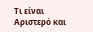Τι είναι Αριστερό και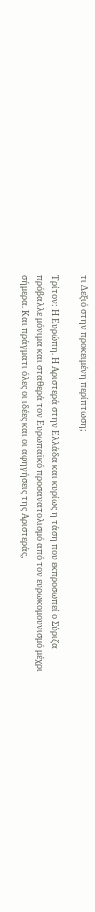τι Δεξιό στην προκειμένη περίπτωση;

Τρίτον: Η Ευρώπη. Η Αριστερά στην Ελλάδα και κυρίως η τάση που εκπροσωπεί ο Σύριζα πρόβαλλε μόνιμα και σταθερά τον Ευρωπαϊκό προσανατολισμό από τον ευρωκομουνισμό μέχρι σήμερα. Και πράγματι όλες οι ιδέες και οι αφηγήσεις της Αριστεράς,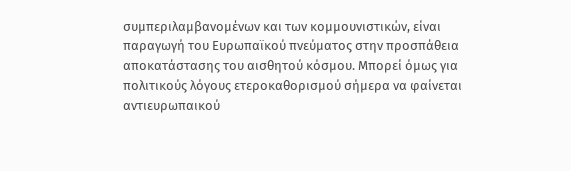συμπεριλαμβανομένων και των κομμουνιστικών, είναι παραγωγή του Ευρωπαϊκού πνεύματος στην προσπάθεια αποκατάστασης του αισθητού κόσμου. Μπορεί όμως για πολιτικούς λόγους ετεροκαθορισμού σήμερα να φαίνεται  αντιευρωπαικού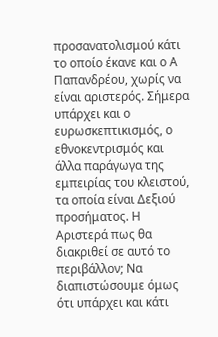προσανατολισμού κάτι το οποίο έκανε και ο Α Παπανδρέου, χωρίς να είναι αριστερός. Σήμερα υπάρχει και ο ευρωσκεπτικισμός, ο εθνοκεντρισμός και άλλα παράγωγα της εμπειρίας του κλειστού, τα οποία είναι Δεξιού προσήματος. Η Αριστερά πως θα διακριθεί σε αυτό το περιβάλλον; Να διαπιστώσουμε όμως ότι υπάρχει και κάτι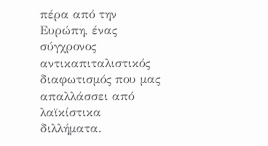πέρα από την Ευρώπη, ένας σύγχρονος αντικαπιταλιστικός διαφωτισμός που μας απαλλάσσει από λαϊκίστικα διλλήματα.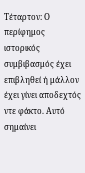Τέταρτον: Ο περίφημος ιστορικός συμβιβασμός έχει επιβληθεί ή μάλλον έχει γίνει αποδεχτός ντε φάκτο. Αυτό σημαίνει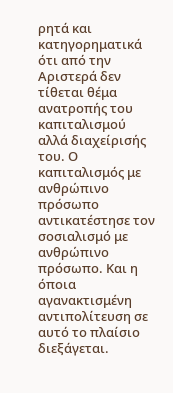ρητά και κατηγορηματικά ότι από την Αριστερά δεν τίθεται θέμα ανατροπής του καπιταλισμού αλλά διαχείρισής του. Ο καπιταλισμός με ανθρώπινο πρόσωπο αντικατέστησε τον σοσιαλισμό με ανθρώπινο πρόσωπο. Και η όποια αγανακτισμένη αντιπολίτευση σε αυτό το πλαίσιο διεξάγεται.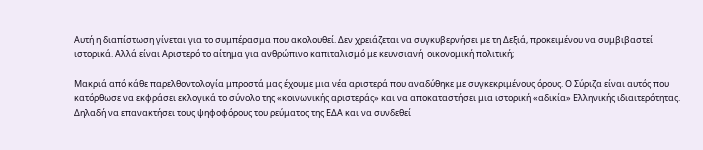Αυτή η διαπίστωση γίνεται για το συμπέρασμα που ακολουθεί. Δεν χρειάζεται να συγκυβερνήσει με τη Δεξιά, προκειμένου να συμβιβαστεί ιστορικά. Αλλά είναι Αριστερό το αίτημα για ανθρώπινο καπιταλισμό με κευνσιανή  οικονομική πολιτική;

Μακριά από κάθε παρελθοντολογία μπροστά μας έχουμε μια νέα αριστερά που αναδύθηκε με συγκεκριμένους όρους. Ο Σύριζα είναι αυτός που κατόρθωσε να εκφράσει εκλογικά το σύνολο της «κοινωνικής αριστεράς» και να αποκαταστήσει μια ιστορική «αδικία» Ελληνικής ιδιαιτερότητας. Δηλαδή να επανακτήσει τους ψηφοφόρους του ρεύματος της ΕΔΑ και να συνδεθεί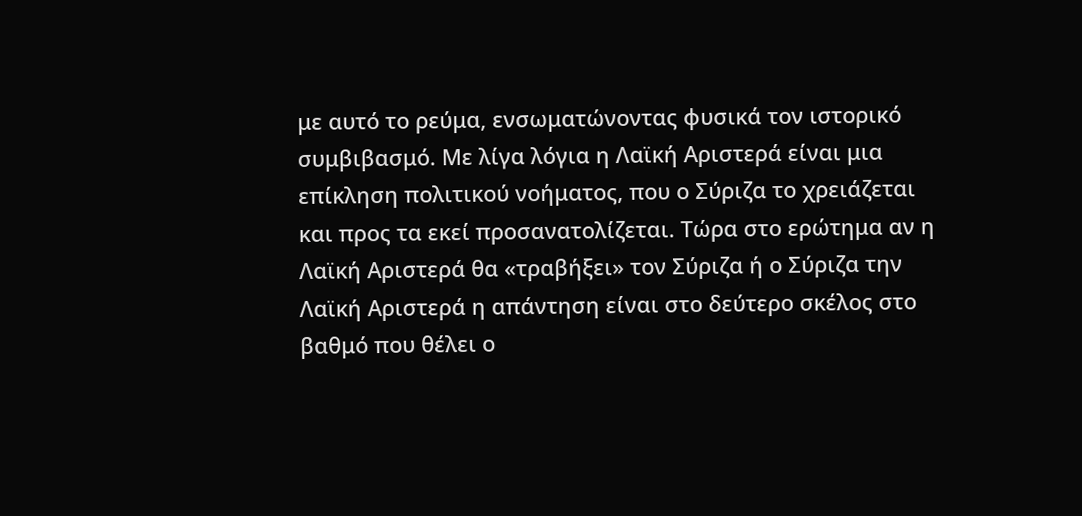με αυτό το ρεύμα, ενσωματώνοντας φυσικά τον ιστορικό συμβιβασμό. Με λίγα λόγια η Λαϊκή Αριστερά είναι μια επίκληση πολιτικού νοήματος, που ο Σύριζα το χρειάζεται και προς τα εκεί προσανατολίζεται. Τώρα στο ερώτημα αν η Λαϊκή Αριστερά θα «τραβήξει» τον Σύριζα ή ο Σύριζα την Λαϊκή Αριστερά η απάντηση είναι στο δεύτερο σκέλος στο βαθμό που θέλει ο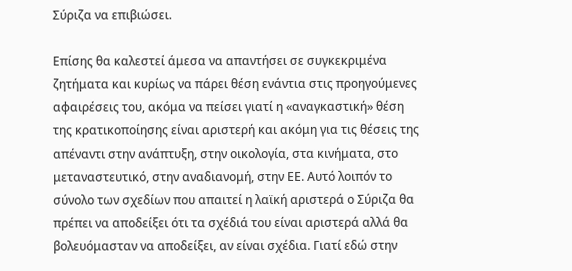Σύριζα να επιβιώσει.

Επίσης θα καλεστεί άμεσα να απαντήσει σε συγκεκριμένα ζητήματα και κυρίως να πάρει θέση ενάντια στις προηγούμενες αφαιρέσεις του, ακόμα να πείσει γιατί η «αναγκαστική» θέση της κρατικοποίησης είναι αριστερή και ακόμη για τις θέσεις της απέναντι στην ανάπτυξη, στην οικολογία, στα κινήματα, στο μεταναστευτικό, στην αναδιανομή, στην ΕΕ. Αυτό λοιπόν το σύνολο των σχεδίων που απαιτεί η λαϊκή αριστερά ο Σύριζα θα πρέπει να αποδείξει ότι τα σχέδιά του είναι αριστερά αλλά θα βολευόμασταν να αποδείξει, αν είναι σχέδια. Γιατί εδώ στην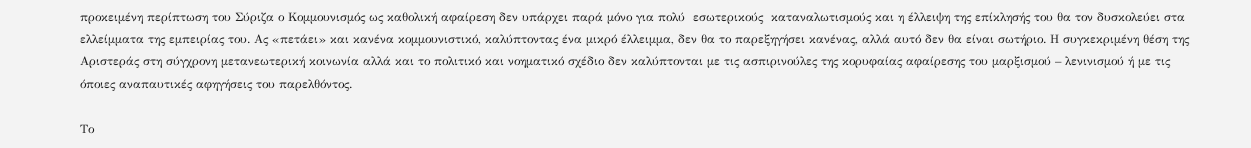προκειμένη περίπτωση του Σύριζα ο Κομμουνισμός ως καθολική αφαίρεση δεν υπάρχει παρά μόνο για πολύ  εσωτερικούς  καταναλωτισμούς και η έλλειψη της επίκλησής του θα τον δυσκολεύει στα ελλείμματα της εμπειρίας του. Ας «πετάει» και κανένα κομμουνιστικό, καλύπτοντας ένα μικρό έλλειμμα, δεν θα το παρεξηγήσει κανένας, αλλά αυτό δεν θα είναι σωτήριο. Η συγκεκριμένη θέση της Αριστεράς στη σύγχρονη μετανεωτερική κοινωνία αλλά και το πολιτικό και νοηματικό σχέδιο δεν καλύπτονται με τις ασπιρινούλες της κορυφαίας αφαίρεσης του μαρξισμού – λενινισμού ή με τις όποιες αναπαυτικές αφηγήσεις του παρελθόντος.

Το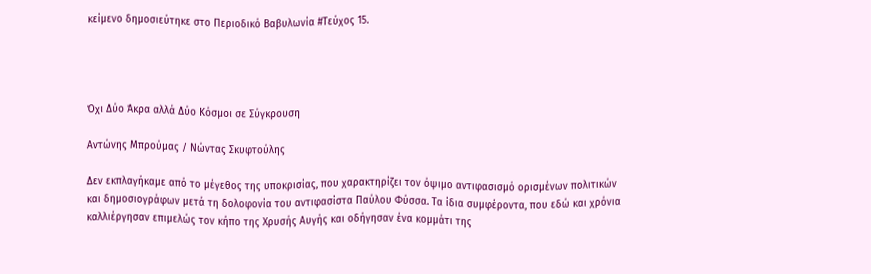κείμενο δημοσιεύτηκε στο Περιοδικό Βαβυλωνία #Τεύχος 15.




Όχι Δύο Άκρα αλλά Δύο Κόσμοι σε Σύγκρουση

Αντώνης Μπρούμας / Νώντας Σκυφτούλης

Δεν εκπλαγήκαμε από το μέγεθος της υποκρισίας, που χαρακτηρίζει τον όψιμο αντιφασισμό ορισμένων πολιτικών και δημοσιογράφων μετά τη δολοφονία του αντιφασίστα Παύλου Φύσσα. Τα ίδια συμφέροντα, που εδώ και χρόνια καλλιέργησαν επιμελώς τον κήπο της Χρυσής Αυγής και οδήγησαν ένα κομμάτι της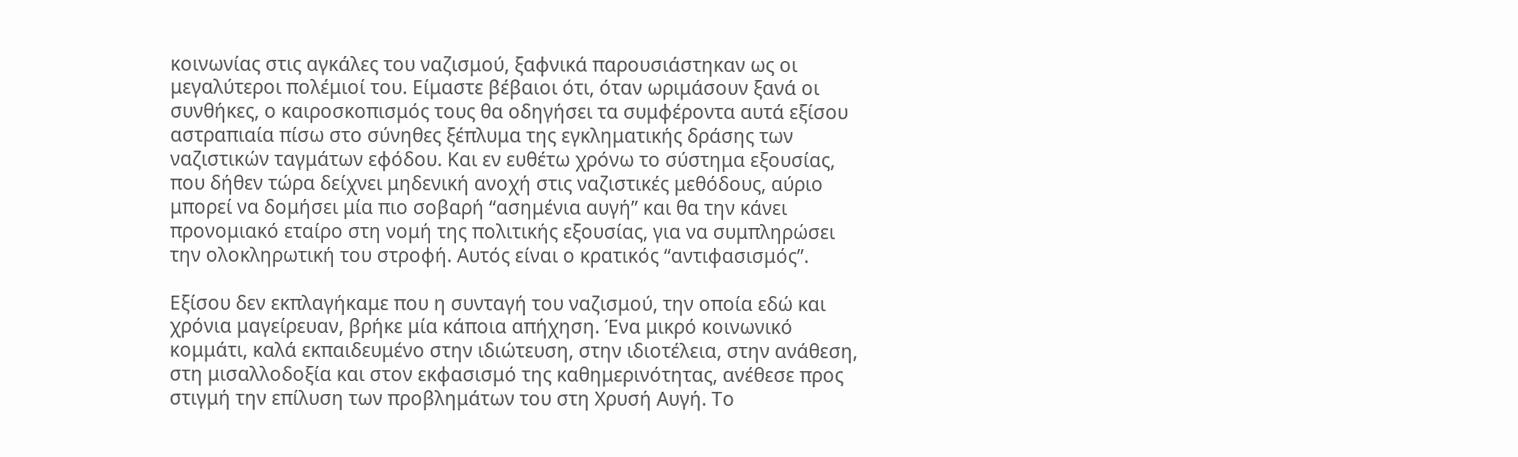κοινωνίας στις αγκάλες του ναζισμού, ξαφνικά παρουσιάστηκαν ως οι μεγαλύτεροι πολέμιοί του. Είμαστε βέβαιοι ότι, όταν ωριμάσουν ξανά οι συνθήκες, ο καιροσκοπισμός τους θα οδηγήσει τα συμφέροντα αυτά εξίσου αστραπιαία πίσω στο σύνηθες ξέπλυμα της εγκληματικής δράσης των ναζιστικών ταγμάτων εφόδου. Και εν ευθέτω χρόνω το σύστημα εξουσίας, που δήθεν τώρα δείχνει μηδενική ανοχή στις ναζιστικές μεθόδους, αύριο μπορεί να δομήσει μία πιο σοβαρή “ασημένια αυγή” και θα την κάνει προνομιακό εταίρο στη νομή της πολιτικής εξουσίας, για να συμπληρώσει την ολοκληρωτική του στροφή. Αυτός είναι ο κρατικός “αντιφασισμός”.

Εξίσου δεν εκπλαγήκαμε που η συνταγή του ναζισμού, την οποία εδώ και χρόνια μαγείρευαν, βρήκε μία κάποια απήχηση. Ένα μικρό κοινωνικό κομμάτι, καλά εκπαιδευμένο στην ιδιώτευση, στην ιδιοτέλεια, στην ανάθεση, στη μισαλλοδοξία και στον εκφασισμό της καθημερινότητας, ανέθεσε προς στιγμή την επίλυση των προβλημάτων του στη Χρυσή Αυγή. Το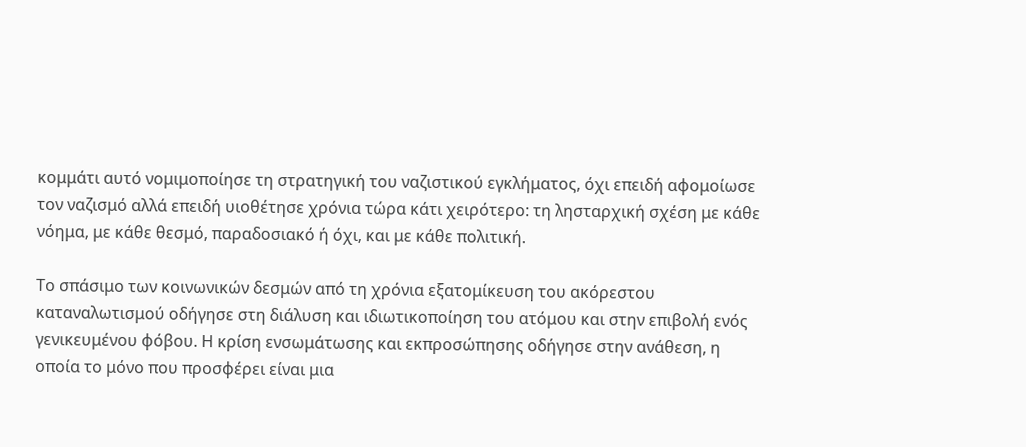κομμάτι αυτό νομιμοποίησε τη στρατηγική του ναζιστικού εγκλήματος, όχι επειδή αφομοίωσε τον ναζισμό αλλά επειδή υιοθέτησε χρόνια τώρα κάτι χειρότερο: τη λησταρχική σχέση με κάθε νόημα, με κάθε θεσμό, παραδοσιακό ή όχι, και με κάθε πολιτική.

Το σπάσιμο των κοινωνικών δεσμών από τη χρόνια εξατομίκευση του ακόρεστου καταναλωτισμού οδήγησε στη διάλυση και ιδιωτικοποίηση του ατόμου και στην επιβολή ενός γενικευμένου φόβου. Η κρίση ενσωμάτωσης και εκπροσώπησης οδήγησε στην ανάθεση, η οποία το μόνο που προσφέρει είναι μια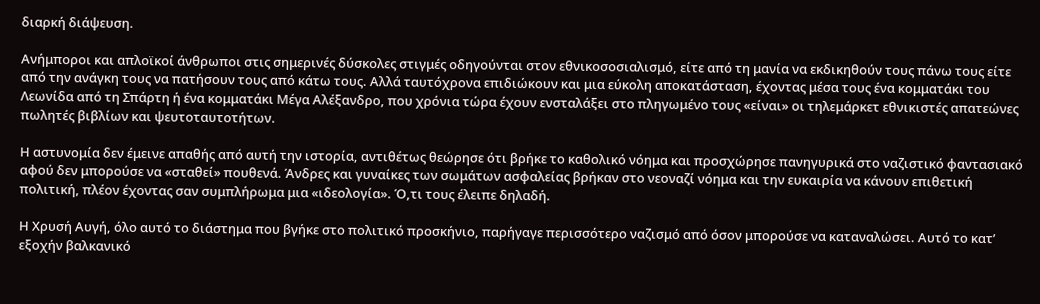διαρκή διάψευση.

Ανήμποροι και απλοϊκοί άνθρωποι στις σημερινές δύσκολες στιγμές οδηγούνται στον εθνικοσοσιαλισμό, είτε από τη μανία να εκδικηθούν τους πάνω τους είτε από την ανάγκη τους να πατήσουν τους από κάτω τους. Αλλά ταυτόχρονα επιδιώκουν και μια εύκολη αποκατάσταση, έχοντας μέσα τους ένα κομματάκι του Λεωνίδα από τη Σπάρτη ή ένα κομματάκι Μέγα Αλέξανδρο, που χρόνια τώρα έχουν ενσταλάξει στο πληγωμένο τους «είναι» οι τηλεμάρκετ εθνικιστές απατεώνες πωλητές βιβλίων και ψευτοταυτοτήτων.

Η αστυνομία δεν έμεινε απαθής από αυτή την ιστορία, αντιθέτως θεώρησε ότι βρήκε το καθολικό νόημα και προσχώρησε πανηγυρικά στο ναζιστικό φαντασιακό αφού δεν μπορούσε να «σταθεί» πουθενά. Άνδρες και γυναίκες των σωμάτων ασφαλείας βρήκαν στο νεοναζί νόημα και την ευκαιρία να κάνουν επιθετική πολιτική, πλέον έχοντας σαν συμπλήρωμα μια «ιδεολογία». Ό,τι τους έλειπε δηλαδή.

Η Χρυσή Αυγή, όλο αυτό το διάστημα που βγήκε στο πολιτικό προσκήνιο, παρήγαγε περισσότερο ναζισμό από όσον μπορούσε να καταναλώσει. Αυτό το κατ’ εξοχήν βαλκανικό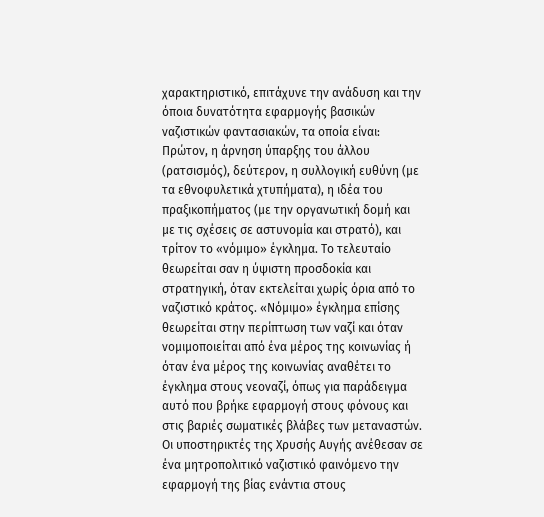χαρακτηριστικό, επιτάχυνε την ανάδυση και την όποια δυνατότητα εφαρμογής βασικών ναζιστικών φαντασιακών, τα οποία είναι: Πρώτον, η άρνηση ύπαρξης του άλλου (ρατσισμός), δεύτερον, η συλλογική ευθύνη (με τα εθνοφυλετικά χτυπήματα), η ιδέα του πραξικοπήματος (με την οργανωτική δομή και με τις σχέσεις σε αστυνομία και στρατό), και τρίτον το «νόμιμο» έγκλημα. Το τελευταίο θεωρείται σαν η ύψιστη προσδοκία και στρατηγική, όταν εκτελείται χωρίς όρια από το ναζιστικό κράτος. «Νόμιμο» έγκλημα επίσης θεωρείται στην περίπτωση των ναζί και όταν νομιμοποιείται από ένα μέρος της κοινωνίας ή όταν ένα μέρος της κοινωνίας αναθέτει το έγκλημα στους νεοναζί, όπως για παράδειγμα αυτό που βρήκε εφαρμογή στους φόνους και στις βαριές σωματικές βλάβες των μεταναστών. Οι υποστηρικτές της Χρυσής Αυγής ανέθεσαν σε ένα μητροπολιτικό ναζιστικό φαινόμενο την εφαρμογή της βίας ενάντια στους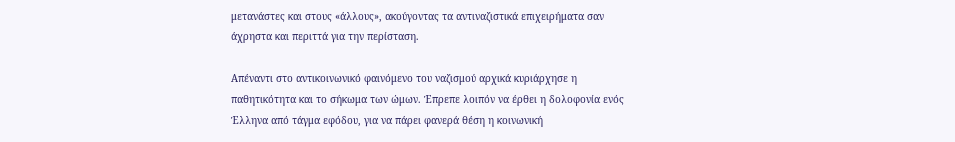μετανάστες και στους «άλλους», ακούγοντας τα αντιναζιστικά επιχειρήματα σαν άχρηστα και περιττά για την περίσταση.

Απέναντι στο αντικοινωνικό φαινόμενο του ναζισμού αρχικά κυριάρχησε η παθητικότητα και το σήκωμα των ώμων. Έπρεπε λοιπόν να έρθει η δολοφονία ενός Έλληνα από τάγμα εφόδου, για να πάρει φανερά θέση η κοινωνική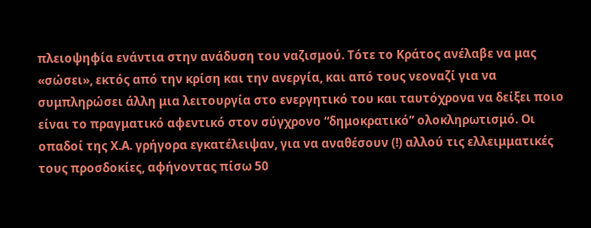πλειοψηφία ενάντια στην ανάδυση του ναζισμού. Τότε το Κράτος ανέλαβε να μας «σώσει», εκτός από την κρίση και την ανεργία, και από τους νεοναζί για να συμπληρώσει άλλη μια λειτουργία στο ενεργητικό του και ταυτόχρονα να δείξει ποιο είναι το πραγματικό αφεντικό στον σύγχρονο “δημοκρατικό” ολοκληρωτισμό. Οι οπαδοί της Χ.Α. γρήγορα εγκατέλειψαν, για να αναθέσουν (!) αλλού τις ελλειμματικές τους προσδοκίες, αφήνοντας πίσω 50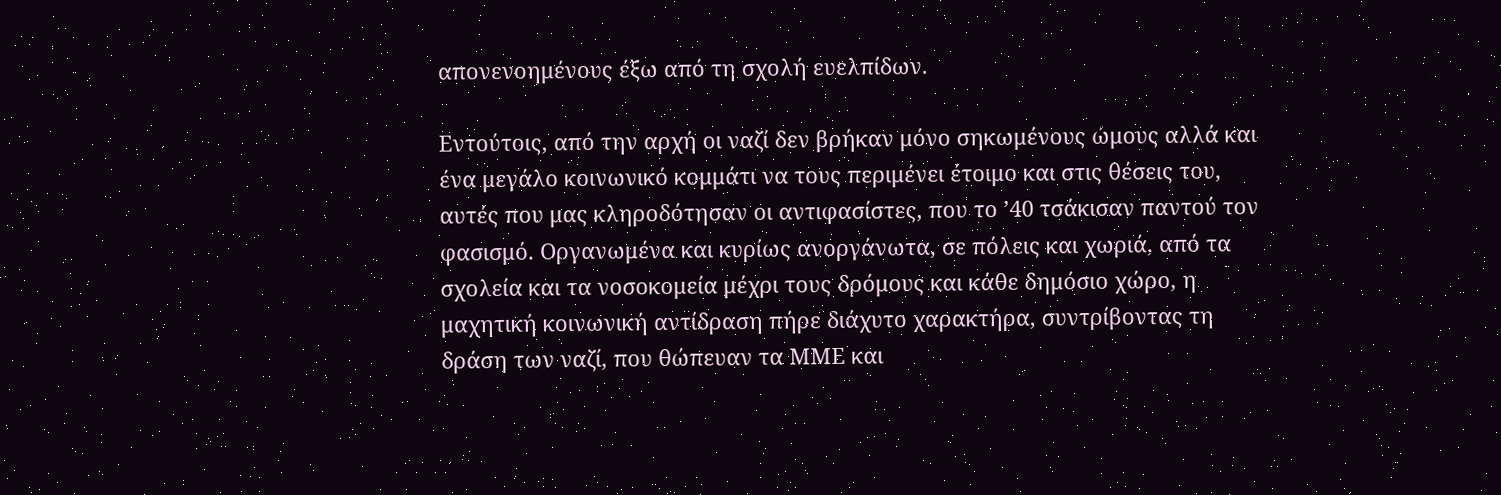απονενοημένους έξω από τη σχολή ευελπίδων.

Εντούτοις, από την αρχή οι ναζί δεν βρήκαν μόνο σηκωμένους ώμους αλλά και ένα μεγάλο κοινωνικό κομμάτι να τους περιμένει έτοιμο και στις θέσεις του, αυτές που μας κληροδότησαν οι αντιφασίστες, που το ’40 τσάκισαν παντού τον φασισμό. Οργανωμένα και κυρίως ανοργάνωτα, σε πόλεις και χωριά, από τα σχολεία και τα νοσοκομεία μέχρι τους δρόμους και κάθε δημόσιο χώρο, η μαχητική κοινωνική αντίδραση πήρε διάχυτο χαρακτήρα, συντρίβοντας τη δράση των ναζί, που θώπευαν τα ΜΜΕ και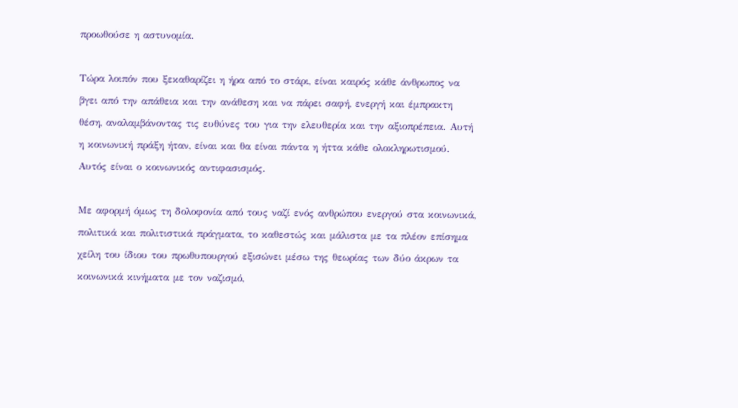προωθούσε η αστυνομία.

Τώρα λοιπόν που ξεκαθαρίζει η ήρα από το στάρι, είναι καιρός κάθε άνθρωπος να βγει από την απάθεια και την ανάθεση και να πάρει σαφή, ενεργή και έμπρακτη θέση, αναλαμβάνοντας τις ευθύνες του για την ελευθερία και την αξιοπρέπεια. Αυτή η κοινωνική πράξη ήταν, είναι και θα είναι πάντα η ήττα κάθε ολοκληρωτισμού. Αυτός είναι ο κοινωνικός αντιφασισμός.

Με αφορμή όμως τη δολοφονία από τους ναζί ενός ανθρώπου ενεργού στα κοινωνικά, πολιτικά και πολιτιστικά πράγματα, το καθεστώς και μάλιστα με τα πλέον επίσημα χείλη του ίδιου του πρωθυπουργού εξισώνει μέσω της θεωρίας των δύο άκρων τα κοινωνικά κινήματα με τον ναζισμό,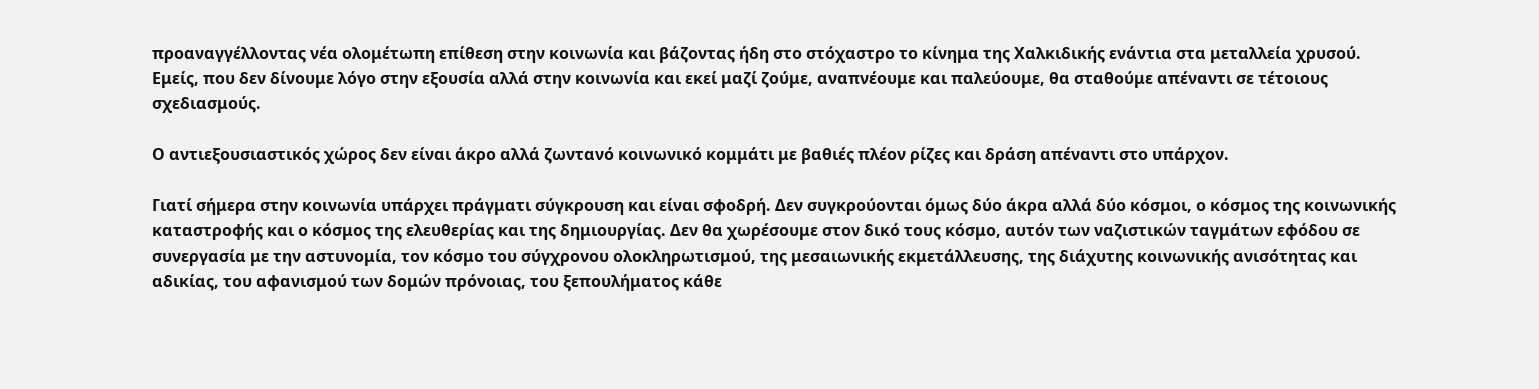προαναγγέλλοντας νέα ολομέτωπη επίθεση στην κοινωνία και βάζοντας ήδη στο στόχαστρο το κίνημα της Χαλκιδικής ενάντια στα μεταλλεία χρυσού. Εμείς, που δεν δίνουμε λόγο στην εξουσία αλλά στην κοινωνία και εκεί μαζί ζούμε, αναπνέουμε και παλεύουμε, θα σταθούμε απέναντι σε τέτοιους σχεδιασμούς.

Ο αντιεξουσιαστικός χώρος δεν είναι άκρο αλλά ζωντανό κοινωνικό κομμάτι με βαθιές πλέον ρίζες και δράση απέναντι στο υπάρχον.

Γιατί σήμερα στην κοινωνία υπάρχει πράγματι σύγκρουση και είναι σφοδρή. Δεν συγκρούονται όμως δύο άκρα αλλά δύο κόσμοι, ο κόσμος της κοινωνικής καταστροφής και ο κόσμος της ελευθερίας και της δημιουργίας. Δεν θα χωρέσουμε στον δικό τους κόσμο, αυτόν των ναζιστικών ταγμάτων εφόδου σε συνεργασία με την αστυνομία, τον κόσμο του σύγχρονου ολοκληρωτισμού, της μεσαιωνικής εκμετάλλευσης, της διάχυτης κοινωνικής ανισότητας και αδικίας, του αφανισμού των δομών πρόνοιας, του ξεπουλήματος κάθε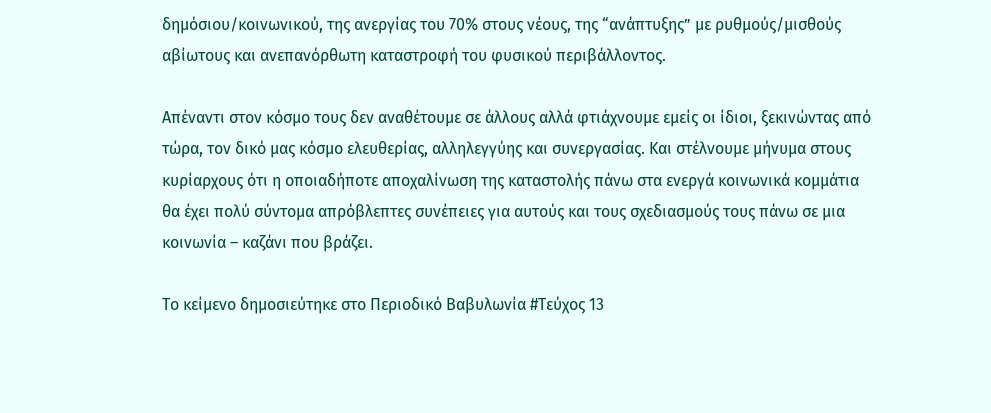δημόσιου/κοινωνικού, της ανεργίας του 70% στους νέους, της “ανάπτυξης” με ρυθμούς/μισθούς αβίωτους και ανεπανόρθωτη καταστροφή του φυσικού περιβάλλοντος.

Απέναντι στον κόσμο τους δεν αναθέτουμε σε άλλους αλλά φτιάχνουμε εμείς οι ίδιοι, ξεκινώντας από τώρα, τον δικό μας κόσμο ελευθερίας, αλληλεγγύης και συνεργασίας. Και στέλνουμε μήνυμα στους κυρίαρχους ότι η οποιαδήποτε αποχαλίνωση της καταστολής πάνω στα ενεργά κοινωνικά κομμάτια θα έχει πολύ σύντομα απρόβλεπτες συνέπειες για αυτούς και τους σχεδιασμούς τους πάνω σε μια κοινωνία – καζάνι που βράζει.

Το κείμενο δημοσιεύτηκε στο Περιοδικό Βαβυλωνία #Τεύχος 13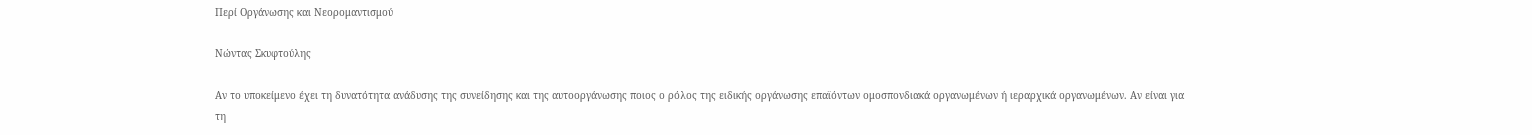Περί Οργάνωσης και Νεορομαντισμού

Νώντας Σκυφτούλης

Αν το υποκείμενο έχει τη δυνατότητα ανάδυσης της συνείδησης και της αυτοοργάνωσης ποιος ο ρόλος της ειδικής οργάνωσης επαϊόντων ομοσπονδιακά οργανωμένων ή ιεραρχικά οργανωμένων. Αν είναι για τη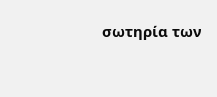σωτηρία των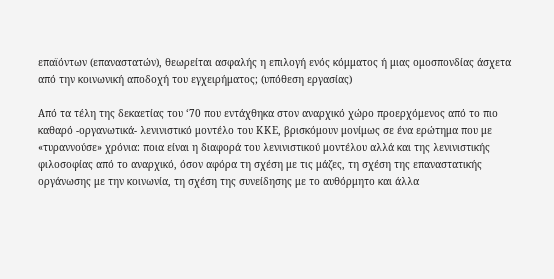επαϊόντων (επαναστατών), θεωρείται ασφαλής η επιλογή ενός κόμματος ή μιας ομοσπονδίας άσχετα από την κοινωνική αποδοχή του εγχειρήματος; (υπόθεση εργασίας)

Από τα τέλη της δεκαετίας του ‘70 που εντάχθηκα στον αναρχικό χώρο προερχόμενος από το πιο καθαρό -οργανωτικά- λενινιστικό μοντέλο του ΚΚΕ, βρισκόμουν μονίμως σε ένα ερώτημα που με «τυραννούσε» χρόνια: ποια είναι η διαφορά του λενινιστικού μοντέλου αλλά και της λενινιστικής φιλοσοφίας από το αναρχικό, όσον αφόρα τη σχέση με τις μάζες, τη σχέση της επαναστατικής οργάνωσης με την κοινωνία, τη σχέση της συνείδησης με το αυθόρμητο και άλλα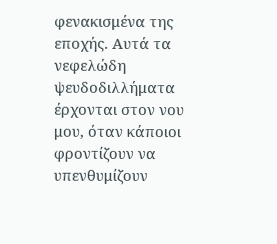φενακισμένα της εποχής. Αυτά τα νεφελώδη ψευδοδιλλήματα έρχονται στον νου μου, όταν κάποιοι φροντίζουν να υπενθυμίζουν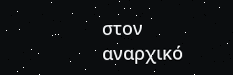στον αναρχικό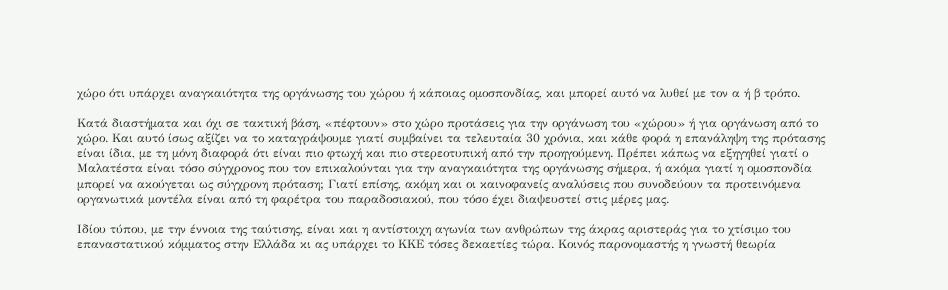χώρο ότι υπάρχει αναγκαιότητα της οργάνωσης του χώρου ή κάποιας ομοσπονδίας, και μπορεί αυτό να λυθεί με τον α ή β τρόπο.

Κατά διαστήματα και όχι σε τακτική βάση, «πέφτουν» στο χώρο προτάσεις για την οργάνωση του «χώρου» ή για οργάνωση από το χώρο. Και αυτό ίσως αξίζει να το καταγράψουμε γιατί συμβαίνει τα τελευταία 30 χρόνια, και κάθε φορά η επανάληψη της πρότασης είναι ίδια, με τη μόνη διαφορά ότι είναι πιο φτωχή και πιο στερεοτυπική από την προηγούμενη. Πρέπει κάπως να εξηγηθεί γιατί ο Μαλατέστα είναι τόσο σύγχρονος που τον επικαλούνται για την αναγκαιότητα της οργάνωσης σήμερα, ή ακόμα γιατί η ομοσπονδία μπορεί να ακούγεται ως σύγχρονη πρόταση; Γιατί επίσης, ακόμη και οι καινοφανείς αναλύσεις που συνοδεύουν τα προτεινόμενα οργανωτικά μοντέλα είναι από τη φαρέτρα του παραδοσιακού, που τόσο έχει διαψευστεί στις μέρες μας.

Ιδίου τύπου, με την έννοια της ταύτισης, είναι και η αντίστοιχη αγωνία των ανθρώπων της άκρας αριστεράς για το χτίσιμο του επαναστατικού κόμματος στην Ελλάδα κι ας υπάρχει το ΚΚΕ τόσες δεκαετίες τώρα. Κοινός παρονομαστής η γνωστή θεωρία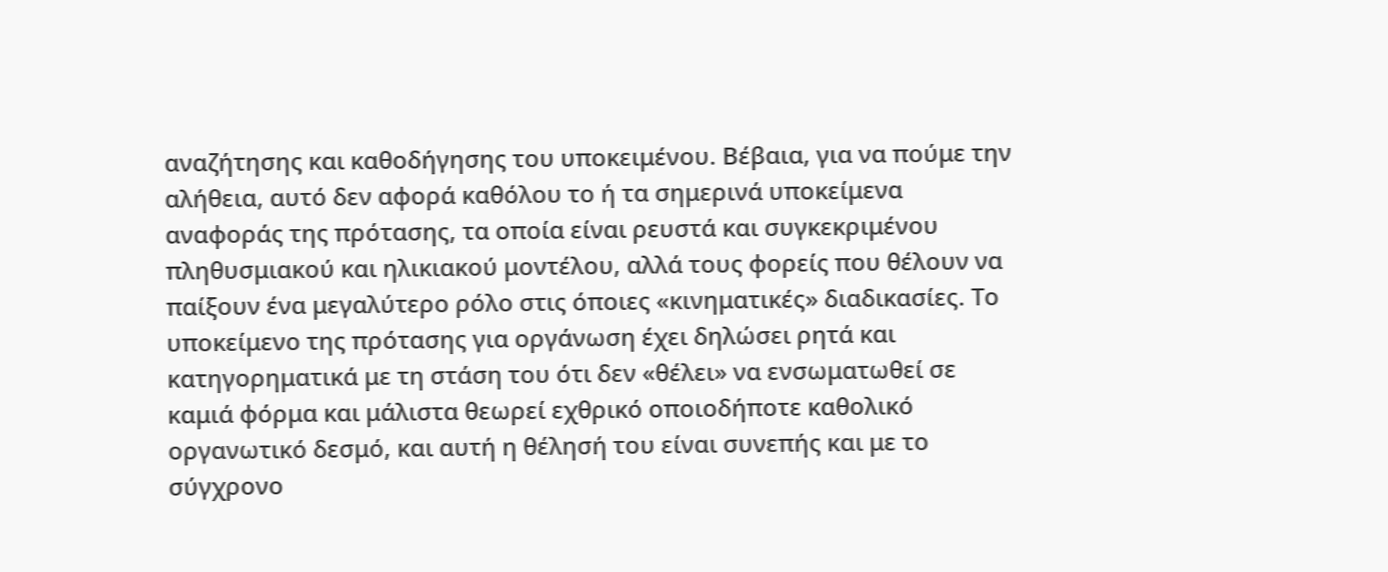αναζήτησης και καθοδήγησης του υποκειμένου. Βέβαια, για να πούμε την αλήθεια, αυτό δεν αφορά καθόλου το ή τα σημερινά υποκείμενα αναφοράς της πρότασης, τα οποία είναι ρευστά και συγκεκριμένου πληθυσμιακού και ηλικιακού μοντέλου, αλλά τους φορείς που θέλουν να παίξουν ένα μεγαλύτερο ρόλο στις όποιες «κινηματικές» διαδικασίες. Το υποκείμενο της πρότασης για οργάνωση έχει δηλώσει ρητά και κατηγορηματικά με τη στάση του ότι δεν «θέλει» να ενσωματωθεί σε καμιά φόρμα και μάλιστα θεωρεί εχθρικό οποιοδήποτε καθολικό οργανωτικό δεσμό, και αυτή η θέλησή του είναι συνεπής και με το σύγχρονο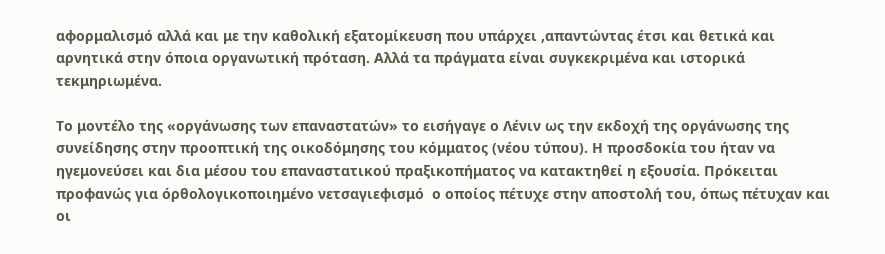αφορμαλισμό αλλά και με την καθολική εξατομίκευση που υπάρχει ,απαντώντας έτσι και θετικά και αρνητικά στην όποια οργανωτική πρόταση. Αλλά τα πράγματα είναι συγκεκριμένα και ιστορικά τεκμηριωμένα.

Το μοντέλο της «οργάνωσης των επαναστατών» το εισήγαγε ο Λένιν ως την εκδοχή της οργάνωσης της συνείδησης στην προοπτική της οικοδόμησης του κόμματος (νέου τύπου). Η προσδοκία του ήταν να ηγεμονεύσει και δια μέσου του επαναστατικού πραξικοπήματος να κατακτηθεί η εξουσία. Πρόκειται προφανώς για όρθολογικοποιημένο νετσαγιεφισμό  ο οποίος πέτυχε στην αποστολή του, όπως πέτυχαν και οι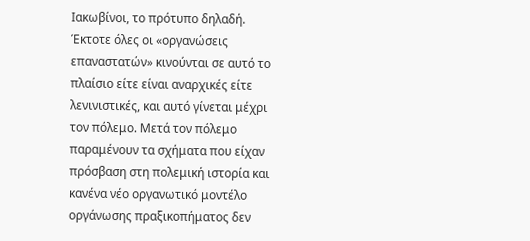Ιακωβίνοι, το πρότυπο δηλαδή. Έκτοτε όλες οι «οργανώσεις επαναστατών» κινούνται σε αυτό το πλαίσιο είτε είναι αναρχικές είτε λενινιστικές, και αυτό γίνεται μέχρι τον πόλεμο. Μετά τον πόλεμο παραμένουν τα σχήματα που είχαν πρόσβαση στη πολεμική ιστορία και κανένα νέο οργανωτικό μοντέλο οργάνωσης πραξικοπήματος δεν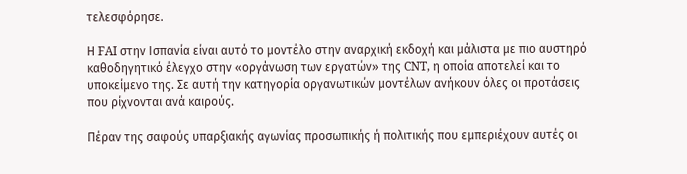τελεσφόρησε.

Η FAI στην Ισπανία είναι αυτό το μοντέλο στην αναρχική εκδοχή και μάλιστα με πιο αυστηρό καθοδηγητικό έλεγχο στην «οργάνωση των εργατών» της CNT, η οποία αποτελεί και το υποκείμενο της. Σε αυτή την κατηγορία οργανωτικών μοντέλων ανήκουν όλες οι προτάσεις που ρίχνονται ανά καιρούς.

Πέραν της σαφούς υπαρξιακής αγωνίας προσωπικής ή πολιτικής που εμπεριέχουν αυτές οι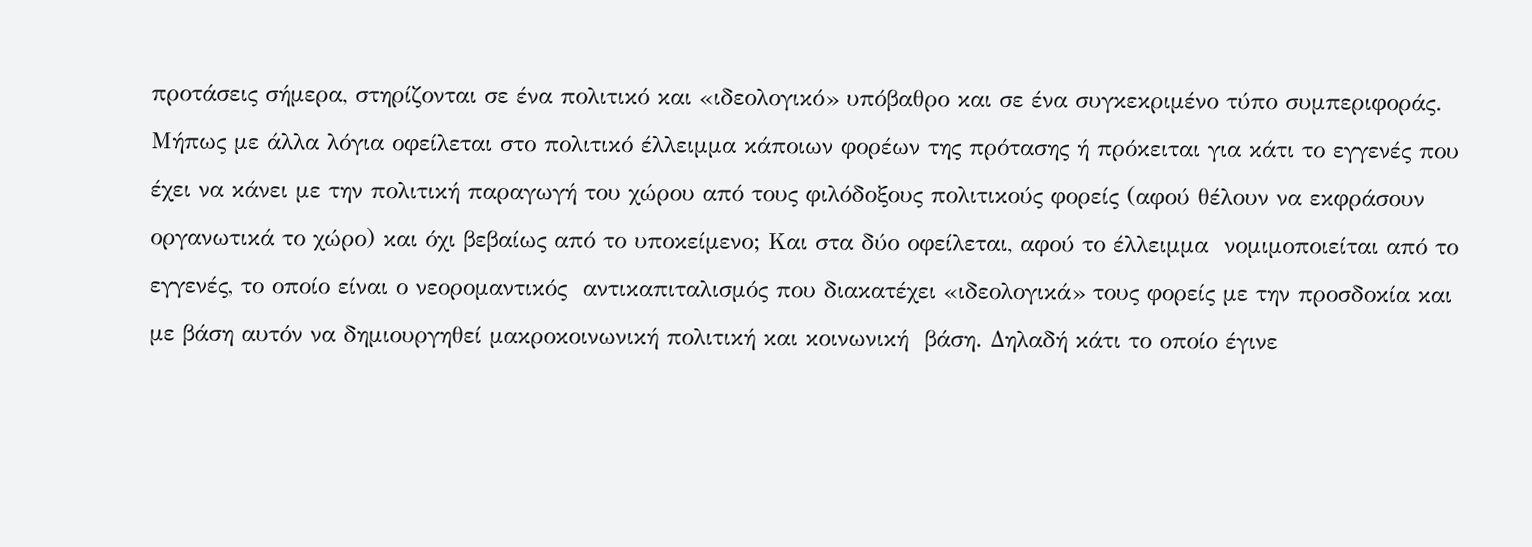προτάσεις σήμερα, στηρίζονται σε ένα πολιτικό και «ιδεολογικό» υπόβαθρο και σε ένα συγκεκριμένο τύπο συμπεριφοράς. Μήπως με άλλα λόγια οφείλεται στο πολιτικό έλλειμμα κάποιων φορέων της πρότασης ή πρόκειται για κάτι το εγγενές που έχει να κάνει με την πολιτική παραγωγή του χώρου από τους φιλόδοξους πολιτικούς φορείς (αφού θέλουν να εκφράσουν οργανωτικά το χώρο) και όχι βεβαίως από το υποκείμενο; Και στα δύο οφείλεται, αφού το έλλειμμα  νομιμοποιείται από το εγγενές, το οποίο είναι ο νεορομαντικός  αντικαπιταλισμός που διακατέχει «ιδεολογικά» τους φορείς με την προσδοκία και με βάση αυτόν να δημιουργηθεί μακροκοινωνική πολιτική και κοινωνική  βάση. Δηλαδή κάτι το οποίο έγινε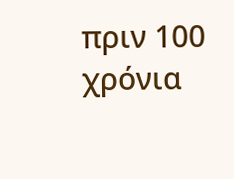πριν 100 χρόνια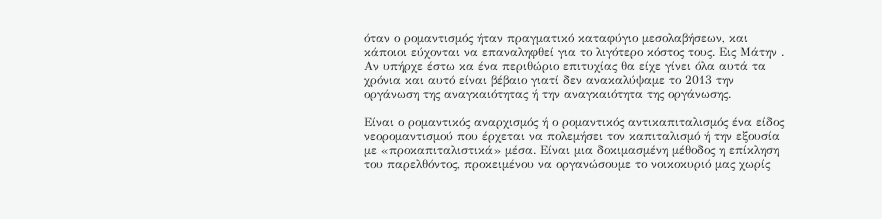όταν ο ρομαντισμός ήταν πραγματικό καταφύγιο μεσολαβήσεων, και κάποιοι εύχονται να επαναληφθεί για το λιγότερο κόστος τους. Εις Μάτην . Αν υπήρχε έστω κα ένα περιθώριο επιτυχίας θα είχε γίνει όλα αυτά τα χρόνια και αυτό είναι βέβαιο γιατί δεν ανακαλύψαμε το 2013 την οργάνωση της αναγκαιότητας ή την αναγκαιότητα της οργάνωσης.

Είναι ο ρομαντικός αναρχισμός ή ο ρομαντικός αντικαπιταλισμός ένα είδος νεορομαντισμού που έρχεται να πολεμήσει τον καπιταλισμό ή την εξουσία με «προκαπιταλιστικά» μέσα. Είναι μια δοκιμασμένη μέθοδος η επίκληση του παρελθόντος, προκειμένου να οργανώσουμε το νοικοκυριό μας χωρίς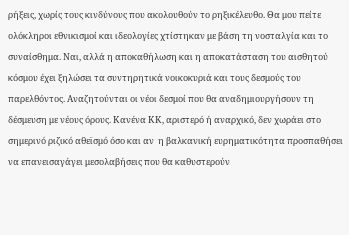ρήξεις, χωρίς τους κινδύνους που ακολουθούν το ρηξικέλευθο. Θα μου πείτε ολόκληροι εθνικισμοί και ιδεολογίες χτίστηκαν με βάση τη νοσταλγία και το συναίσθημα. Ναι, αλλά η αποκαθήλωση και η αποκατάσταση του αισθητού κόσμου έχει ξηλώσει τα συντηρητικά νοικοκυριά και τους δεσμούς του παρελθόντος. Αναζητούνται οι νέοι δεσμοί που θα αναδημιουργήσουν τη δέσμευση με νέους όρους. Κανένα ΚΚ, αριστερό ή αναρχικό, δεν χωράει στο σημερινό ριζικό αθεϊσμό όσο και αν  η βαλκανική ευρηματικότητα προσπαθήσει να επανεισαγάγει μεσολαβήσεις που θα καθυστερούν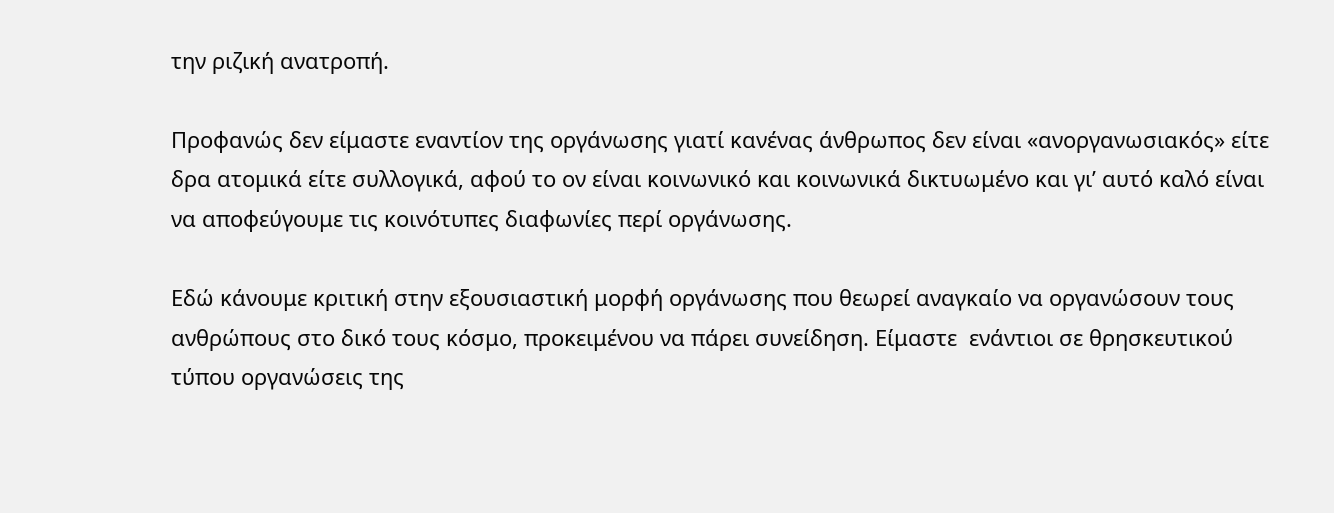την ριζική ανατροπή.

Προφανώς δεν είμαστε εναντίον της οργάνωσης γιατί κανένας άνθρωπος δεν είναι «ανοργανωσιακός» είτε δρα ατομικά είτε συλλογικά, αφού το ον είναι κοινωνικό και κοινωνικά δικτυωμένο και γι’ αυτό καλό είναι να αποφεύγουμε τις κοινότυπες διαφωνίες περί οργάνωσης.

Εδώ κάνουμε κριτική στην εξουσιαστική μορφή οργάνωσης που θεωρεί αναγκαίο να οργανώσουν τους ανθρώπους στο δικό τους κόσμο, προκειμένου να πάρει συνείδηση. Είμαστε  ενάντιοι σε θρησκευτικού τύπου οργανώσεις της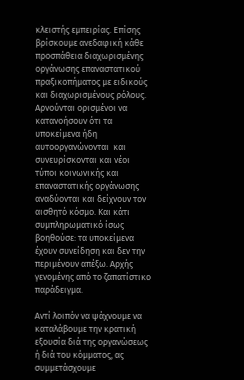κλειστής εμπειρίας. Επίσης βρίσκουμε ανεδαφική κάθε προσπάθεια διαχωρισμένης οργάνωσης επαναστατικού πραξικοπήματος με ειδικούς και διαχωρισμένους ρόλους. Αρνούνται ορισμένοι να κατανοήσουν ότι τα υποκείμενα ήδη αυτοοργανώνονται  και συνευρίσκονται και νέοι τύποι κοινωνικής και επαναστατικής οργάνωσης αναδύονται και δείχνουν τον αισθητό κόσμο. Και κάτι συμπληρωματικό ίσως βοηθούσε: τα υποκείμενα έχουν συνείδηση και δεν την περιμένουν απέξω. Αρχής γενομένης από το ζαπατίστικο παράδειγμα.

Αντί λοιπόν να ψάχνουμε να καταλάβουμε την κρατική εξουσία διά της οργανώσεως ή διά του κόμματος, ας συμμετάσχουμε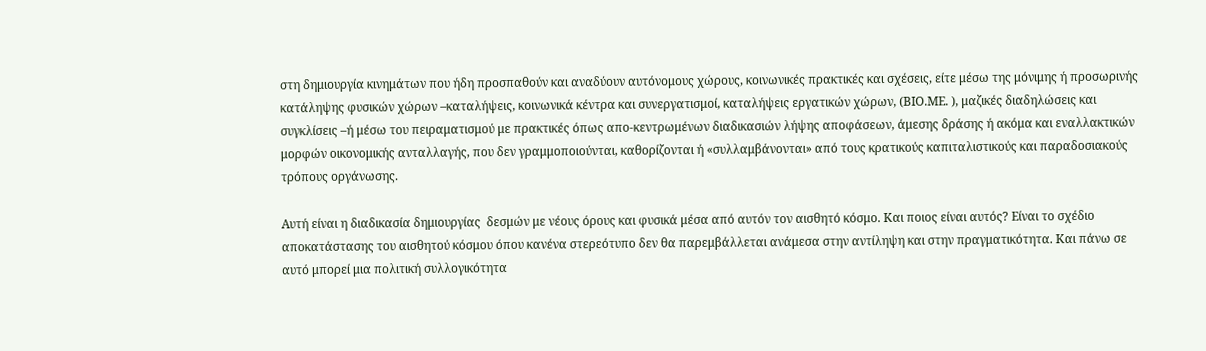στη δημιουργία κινημάτων που ήδη προσπαθούν και αναδύουν αυτόνομους χώρους, κοινωνικές πρακτικές και σχέσεις, είτε μέσω της μόνιμης ή προσωρινής κατάληψης φυσικών χώρων –καταλήψεις, κοινωνικά κέντρα και συνεργατισμοί, καταλήψεις εργατικών χώρων, (ΒΙΟ.ΜΕ. ), μαζικές διαδηλώσεις και συγκλίσεις –ή μέσω του πειραματισμού με πρακτικές όπως απο-κεντρωμένων διαδικασιών λήψης αποφάσεων, άμεσης δράσης ή ακόμα και εναλλακτικών μορφών οικονομικής ανταλλαγής, που δεν γραμμοποιούνται, καθορίζονται ή «συλλαμβάνονται» από τους κρατικούς καπιταλιστικούς και παραδοσιακούς τρόπους οργάνωσης.

Αυτή είναι η διαδικασία δημιουργίας  δεσμών με νέους όρους και φυσικά μέσα από αυτόν τον αισθητό κόσμο. Και ποιος είναι αυτός? Είναι το σχέδιο αποκατάστασης του αισθητού κόσμου όπου κανένα στερεότυπο δεν θα παρεμβάλλεται ανάμεσα στην αντίληψη και στην πραγματικότητα. Και πάνω σε αυτό μπορεί μια πολιτική συλλογικότητα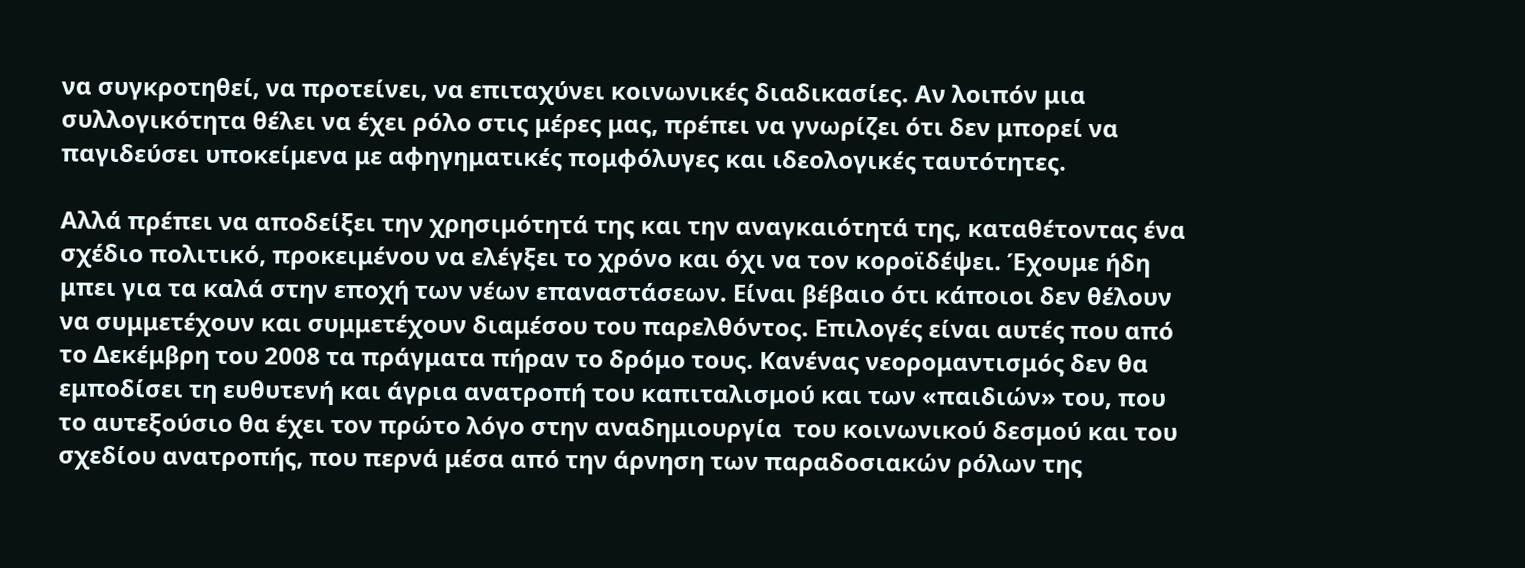να συγκροτηθεί, να προτείνει, να επιταχύνει κοινωνικές διαδικασίες. Αν λοιπόν μια συλλογικότητα θέλει να έχει ρόλο στις μέρες μας, πρέπει να γνωρίζει ότι δεν μπορεί να παγιδεύσει υποκείμενα με αφηγηματικές πομφόλυγες και ιδεολογικές ταυτότητες.

Αλλά πρέπει να αποδείξει την χρησιμότητά της και την αναγκαιότητά της, καταθέτοντας ένα σχέδιο πολιτικό, προκειμένου να ελέγξει το χρόνο και όχι να τον κοροϊδέψει. Έχουμε ήδη μπει για τα καλά στην εποχή των νέων επαναστάσεων. Είναι βέβαιο ότι κάποιοι δεν θέλουν να συμμετέχουν και συμμετέχουν διαμέσου του παρελθόντος. Επιλογές είναι αυτές που από το Δεκέμβρη του 2008 τα πράγματα πήραν το δρόμο τους. Κανένας νεορομαντισμός δεν θα εμποδίσει τη ευθυτενή και άγρια ανατροπή του καπιταλισμού και των «παιδιών» του, που το αυτεξούσιο θα έχει τον πρώτο λόγο στην αναδημιουργία  του κοινωνικού δεσμού και του σχεδίου ανατροπής, που περνά μέσα από την άρνηση των παραδοσιακών ρόλων της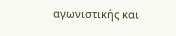αγωνιστικής και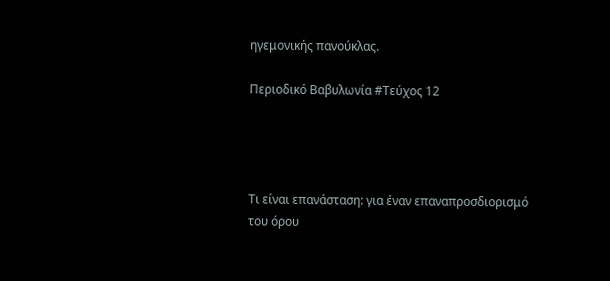ηγεμονικής πανούκλας.

Περιοδικό Βαβυλωνία #Τεύχος 12




Τι είναι επανάσταση: για έναν επαναπροσδιορισμό του όρου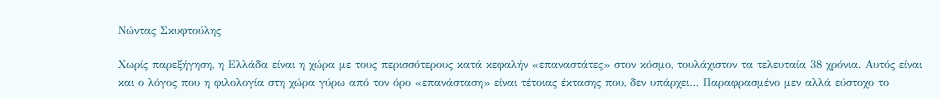Νώντας Σκυφτούλης

Χωρίς παρεξήγηση, η Ελλάδα είναι η χώρα με τους περισσότερους κατά κεφαλήν «επαναστάτες» στον κόσμο, τουλάχιστον τα τελευταία 38 χρόνια. Αυτός είναι και ο λόγος που η φιλολογία στη χώρα γύρω από τον όρο «επανάσταση» είναι τέτοιας έκτασης που, δεν υπάρχει… Παραφρασμένο μεν αλλά εύστοχο το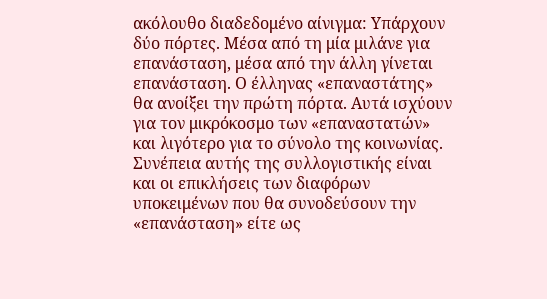ακόλουθο διαδεδομένο αίνιγμα: Υπάρχουν δύο πόρτες. Μέσα από τη μία μιλάνε για επανάσταση, μέσα από την άλλη γίνεται επανάσταση. Ο έλληνας «επαναστάτης» θα ανοίξει την πρώτη πόρτα. Αυτά ισχύουν για τον μικρόκοσμο των «επαναστατών» και λιγότερο για το σύνολο της κοινωνίας. Συνέπεια αυτής της συλλογιστικής είναι και οι επικλήσεις των διαφόρων υποκειμένων που θα συνοδεύσουν την «επανάσταση» είτε ως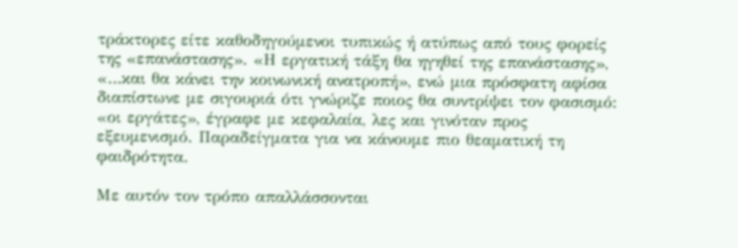τράκτορες είτε καθοδηγούμενοι τυπικώς ή ατύπως από τους φορείς της «επανάστασης». «Η εργατική τάξη θα ηγηθεί της επανάστασης», «…και θα κάνει την κοινωνική ανατροπή», ενώ μια πρόσφατη αφίσα διαπίστωνε με σιγουριά ότι γνώριζε ποιος θα συντρίψει τον φασισμό: «οι εργάτες», έγραφε με κεφαλαία, λες και γινόταν προς εξευμενισμό. Παραδείγματα για να κάνουμε πιο θεαματική τη φαιδρότητα.

Με αυτόν τον τρόπο απαλλάσσονται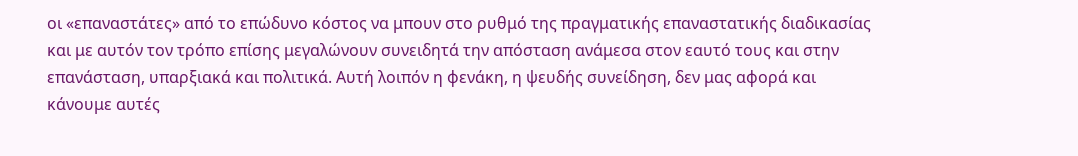οι «επαναστάτες» από το επώδυνο κόστος να μπουν στο ρυθμό της πραγματικής επαναστατικής διαδικασίας και με αυτόν τον τρόπο επίσης μεγαλώνουν συνειδητά την απόσταση ανάμεσα στον εαυτό τους και στην επανάσταση, υπαρξιακά και πολιτικά. Αυτή λοιπόν η φενάκη, η ψευδής συνείδηση, δεν μας αφορά και κάνουμε αυτές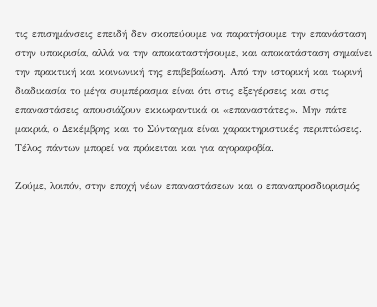τις επισημάνσεις επειδή δεν σκοπεύουμε να παρατήσουμε την επανάσταση στην υποκρισία, αλλά να την αποκαταστήσουμε, και αποκατάσταση σημαίνει την πρακτική και κοινωνική της επιβεβαίωση. Από την ιστορική και τωρινή διαδικασία το μέγα συμπέρασμα είναι ότι στις εξεγέρσεις και στις επαναστάσεις απουσιάζουν εκκωφαντικά οι «επαναστάτες». Μην πάτε μακριά, ο Δεκέμβρης και το Σύνταγμα είναι χαρακτηριστικές περιπτώσεις. Τέλος πάντων μπορεί να πρόκειται και για αγοραφοβία.

Ζούμε, λοιπόν, στην εποχή νέων επαναστάσεων και ο επαναπροσδιορισμός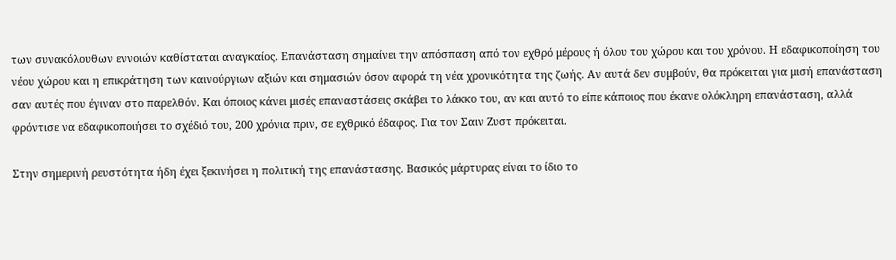των συνακόλουθων εννοιών καθίσταται αναγκαίος. Επανάσταση σημαίνει την απόσπαση από τον εχθρό μέρους ή όλου του χώρου και του χρόνου. Η εδαφικοποίηση του νέου χώρου και η επικράτηση των καινούργιων αξιών και σημασιών όσον αφορά τη νέα χρονικότητα της ζωής. Αν αυτά δεν συμβούν, θα πρόκειται για μισή επανάσταση σαν αυτές που έγιναν στο παρελθόν. Και όποιος κάνει μισές επαναστάσεις σκάβει το λάκκο του, αν και αυτό το είπε κάποιος που έκανε ολόκληρη επανάσταση, αλλά φρόντισε να εδαφικοποιήσει το σχέδιό του, 200 χρόνια πριν, σε εχθρικό έδαφος. Για τον Σαιν Ζυστ πρόκειται.

Στην σημερινή ρευστότητα ήδη έχει ξεκινήσει η πολιτική της επανάστασης. Βασικός μάρτυρας είναι το ίδιο το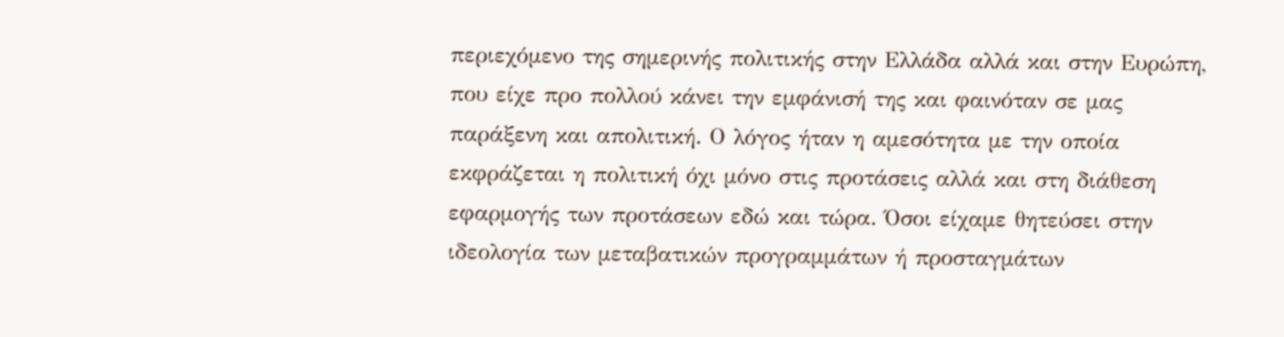περιεχόμενο της σημερινής πολιτικής στην Ελλάδα αλλά και στην Ευρώπη, που είχε προ πολλού κάνει την εμφάνισή της και φαινόταν σε μας παράξενη και απολιτική. Ο λόγος ήταν η αμεσότητα με την οποία εκφράζεται η πολιτική όχι μόνο στις προτάσεις αλλά και στη διάθεση εφαρμογής των προτάσεων εδώ και τώρα. Όσοι είχαμε θητεύσει στην ιδεολογία των μεταβατικών προγραμμάτων ή προσταγμάτων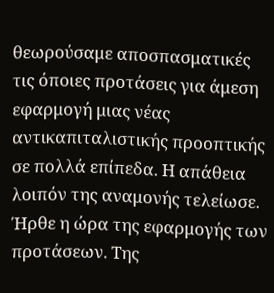θεωρούσαμε αποσπασματικές τις όποιες προτάσεις για άμεση εφαρμογή μιας νέας αντικαπιταλιστικής προοπτικής σε πολλά επίπεδα. Η απάθεια λοιπόν της αναμονής τελείωσε. Ήρθε η ώρα της εφαρμογής των προτάσεων. Της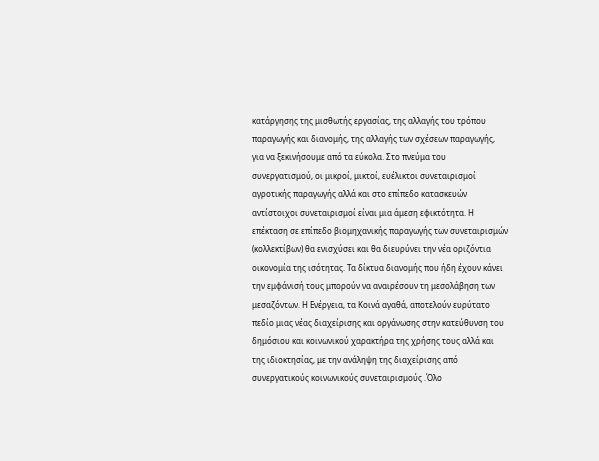κατάργησης της μισθωτής εργασίας, της αλλαγής του τρόπου παραγωγής και διανομής, της αλλαγής των σχέσεων παραγωγής, για να ξεκινήσουμε από τα εύκολα. Στο πνεύμα του συνεργατισμού, οι μικροί, μικτοί, ευέλικτοι συνεταιρισμοί αγροτικής παραγωγής αλλά και στο επίπεδο κατασκευών αντίστοιχοι συνεταιρισμοί είναι μια άμεση εφικτότητα. Η επέκταση σε επίπεδο βιομηχανικής παραγωγής των συνεταιρισμών (κολλεκτίβων) θα ενισχύσει και θα διευρύνει την νέα οριζόντια οικονομία της ισότητας. Τα δίκτυα διανομής που ήδη έχουν κάνει την εμφάνισή τους μπορούν να αναιρέσουν τη μεσολάβηση των μεσαζόντων. Η Ενέργεια, τα Κοινά αγαθά, αποτελούν ευρύτατο πεδίο μιας νέας διαχείρισης και οργάνωσης στην κατεύθυνση του δημόσιου και κοινωνικού χαρακτήρα της χρήσης τους αλλά και της ιδιοκτησίας, με την ανάληψη της διαχείρισης από συνεργατικούς κοινωνικούς συνεταιρισμούς .Όλο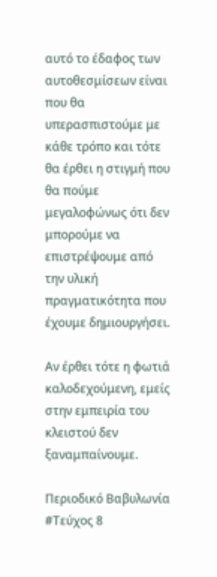αυτό το έδαφος των αυτοθεσμίσεων είναι που θα υπερασπιστούμε με κάθε τρόπο και τότε θα έρθει η στιγμή που θα πούμε μεγαλοφώνως ότι δεν μπορούμε να επιστρέψουμε από την υλική πραγματικότητα που έχουμε δημιουργήσει.

Αν έρθει τότε η φωτιά καλοδεχούμενη, εμείς στην εμπειρία του κλειστού δεν ξαναμπαίνουμε.

Περιοδικό Βαβυλωνία #Τεύχος 8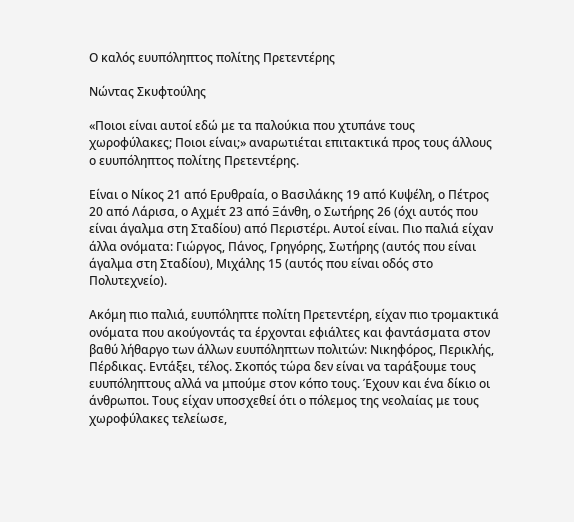Ο καλός ευυπόληπτος πολίτης Πρετεντέρης

Νώντας Σκυφτούλης

«Ποιοι είναι αυτοί εδώ με τα παλούκια που χτυπάνε τους χωροφύλακες; Ποιοι είναι;» αναρωτιέται επιτακτικά προς τους άλλους ο ευυπόληπτος πολίτης Πρετεντέρης.

Είναι ο Νίκος 21 από Ερυθραία, ο Βασιλάκης 19 από Κυψέλη, ο Πέτρος 20 από Λάρισα, ο Αχμέτ 23 από Ξάνθη, ο Σωτήρης 26 (όχι αυτός που είναι άγαλμα στη Σταδίου) από Περιστέρι. Αυτοί είναι. Πιο παλιά είχαν άλλα ονόματα: Γιώργος, Πάνος, Γρηγόρης, Σωτήρης (αυτός που είναι άγαλμα στη Σταδίου), Μιχάλης 15 (αυτός που είναι οδός στο Πολυτεχνείο).

Ακόμη πιο παλιά, ευυπόληπτε πολίτη Πρετεντέρη, είχαν πιο τρομακτικά ονόματα που ακούγοντάς τα έρχονται εφιάλτες και φαντάσματα στον βαθύ λήθαργο των άλλων ευυπόληπτων πολιτών: Νικηφόρος, Περικλής, Πέρδικας. Εντάξει, τέλος. Σκοπός τώρα δεν είναι να ταράξουμε τους ευυπόληπτους αλλά να μπούμε στον κόπο τους. Έχουν και ένα δίκιο οι άνθρωποι. Τους είχαν υποσχεθεί ότι ο πόλεμος της νεολαίας με τους χωροφύλακες τελείωσε,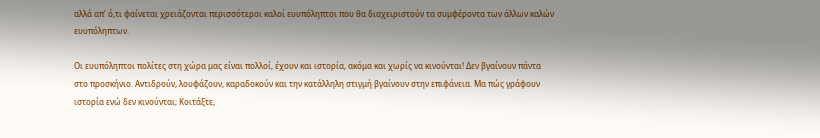αλλά απ’ ό,τι φαίνεται χρειάζονται περισσότεροι καλοί ευυπόληπτοι που θα διαχειριστούν τα συμφέροντα των άλλων καλών ευυπόληπτων.

Οι ευυπόληπτοι πολίτες στη χώρα μας είναι πολλοί, έχουν και ιστορία, ακόμα και χωρίς να κινούνται! Δεν βγαίνουν πάντα στο προσκήνιο. Αντιδρούν, λουφάζουν, καραδοκούν και την κατάλληλη στιγμή βγαίνουν στην επιφάνεια. Μα πώς γράφουν ιστορία ενώ δεν κινούνται; Κοιτάξτε,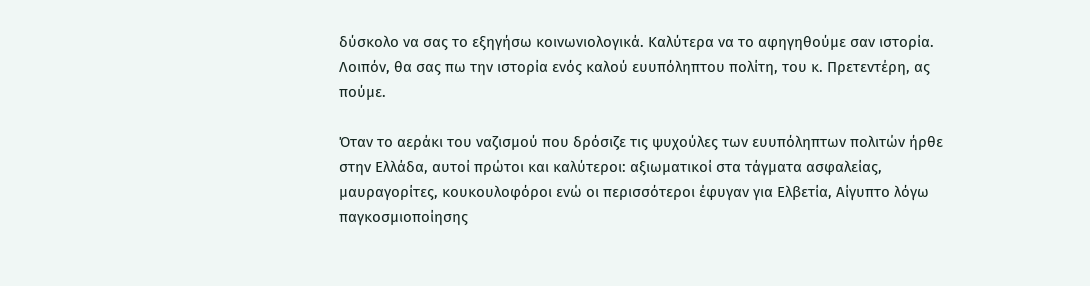δύσκολο να σας το εξηγήσω κοινωνιολογικά. Καλύτερα να το αφηγηθούμε σαν ιστορία. Λοιπόν, θα σας πω την ιστορία ενός καλού ευυπόληπτου πολίτη, του κ. Πρετεντέρη, ας πούμε.

Όταν το αεράκι του ναζισμού που δρόσιζε τις ψυχούλες των ευυπόληπτων πολιτών ήρθε στην Ελλάδα, αυτοί πρώτοι και καλύτεροι: αξιωματικοί στα τάγματα ασφαλείας, μαυραγορίτες, κουκουλοφόροι ενώ οι περισσότεροι έφυγαν για Ελβετία, Αίγυπτο λόγω παγκοσμιοποίησης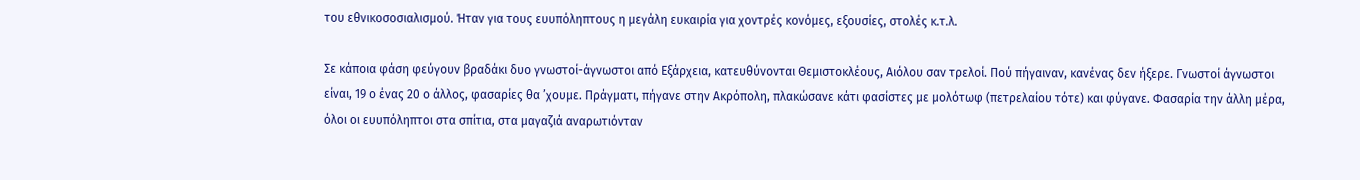του εθνικοσοσιαλισμού. Ήταν για τους ευυπόληπτους η μεγάλη ευκαιρία για χοντρές κονόμες, εξουσίες, στολές κ.τ.λ.

Σε κάποια φάση φεύγουν βραδάκι δυο γνωστοί-άγνωστοι από Εξάρχεια, κατευθύνονται Θεμιστοκλέους, Αιόλου σαν τρελοί. Πού πήγαιναν, κανένας δεν ήξερε. Γνωστοί άγνωστοι είναι, 19 ο ένας 20 ο άλλος, φασαρίες θα ’χουμε. Πράγματι, πήγανε στην Ακρόπολη, πλακώσανε κάτι φασίστες με μολότωφ (πετρελαίου τότε) και φύγανε. Φασαρία την άλλη μέρα, όλοι οι ευυπόληπτοι στα σπίτια, στα μαγαζιά αναρωτιόνταν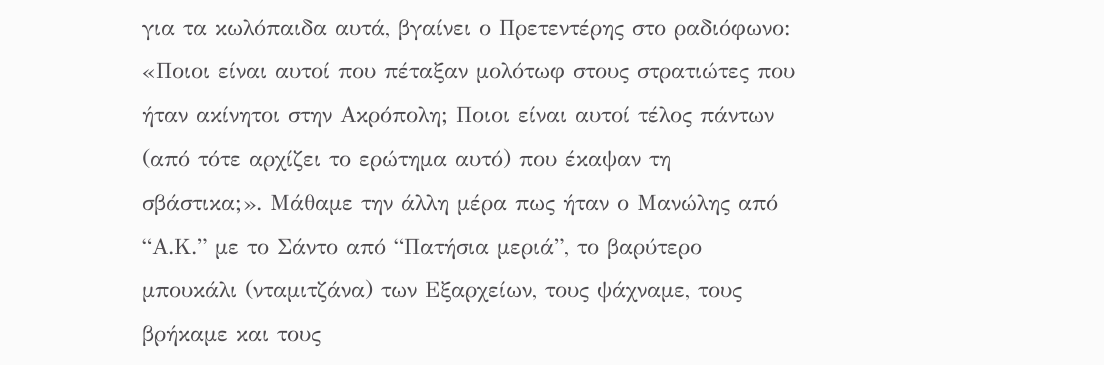για τα κωλόπαιδα αυτά, βγαίνει ο Πρετεντέρης στο ραδιόφωνο: «Ποιοι είναι αυτοί που πέταξαν μολότωφ στους στρατιώτες που ήταν ακίνητοι στην Ακρόπολη; Ποιοι είναι αυτοί τέλος πάντων (από τότε αρχίζει το ερώτημα αυτό) που έκαψαν τη σβάστικα;». Μάθαμε την άλλη μέρα πως ήταν ο Μανώλης από “Α.Κ.” με το Σάντο από “Πατήσια μεριά”, το βαρύτερο μπουκάλι (νταμιτζάνα) των Εξαρχείων, τους ψάχναμε, τους βρήκαμε και τους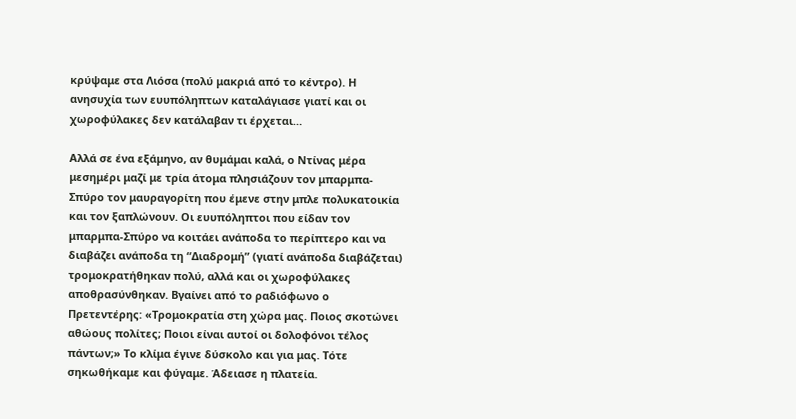κρύψαμε στα Λιόσα (πολύ μακριά από το κέντρο). Η ανησυχία των ευυπόληπτων καταλάγιασε γιατί και οι χωροφύλακες δεν κατάλαβαν τι έρχεται…

Αλλά σε ένα εξάμηνο, αν θυμάμαι καλά, ο Ντίνας μέρα μεσημέρι μαζί με τρία άτομα πλησιάζουν τον μπαρμπα-Σπύρο τον μαυραγορίτη που έμενε στην μπλε πολυκατοικία και τον ξαπλώνουν. Οι ευυπόληπτοι που είδαν τον μπαρμπα-Σπύρο να κοιτάει ανάποδα το περίπτερο και να διαβάζει ανάποδα τη “Διαδρομή” (γιατί ανάποδα διαβάζεται) τρομοκρατήθηκαν πολύ, αλλά και οι χωροφύλακες αποθρασύνθηκαν. Βγαίνει από το ραδιόφωνο ο Πρετεντέρης: «Τρομοκρατία στη χώρα μας. Ποιος σκοτώνει αθώους πολίτες; Ποιοι είναι αυτοί οι δολοφόνοι τέλος πάντων;» Το κλίμα έγινε δύσκολο και για μας. Τότε σηκωθήκαμε και φύγαμε. Άδειασε η πλατεία.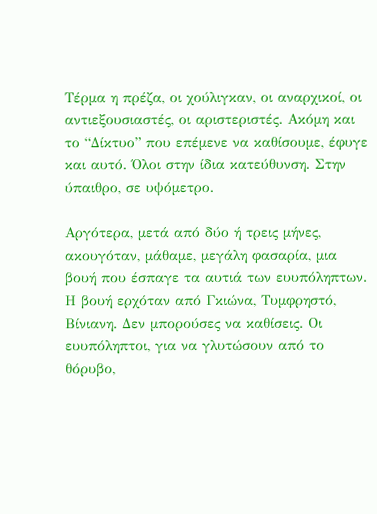Τέρμα η πρέζα, οι χούλιγκαν, οι αναρχικοί, οι αντιεξουσιαστές, οι αριστεριστές. Ακόμη και το “Δίκτυο” που επέμενε να καθίσουμε, έφυγε και αυτό. Όλοι στην ίδια κατεύθυνση. Στην ύπαιθρο, σε υψόμετρο.

Αργότερα, μετά από δύο ή τρεις μήνες, ακουγόταν, μάθαμε, μεγάλη φασαρία, μια βουή που έσπαγε τα αυτιά των ευυπόληπτων. Η βουή ερχόταν από Γκιώνα, Τυμφρηστό, Βίνιανη. Δεν μπορούσες να καθίσεις. Οι ευυπόληπτοι, για να γλυτώσουν από το θόρυβο,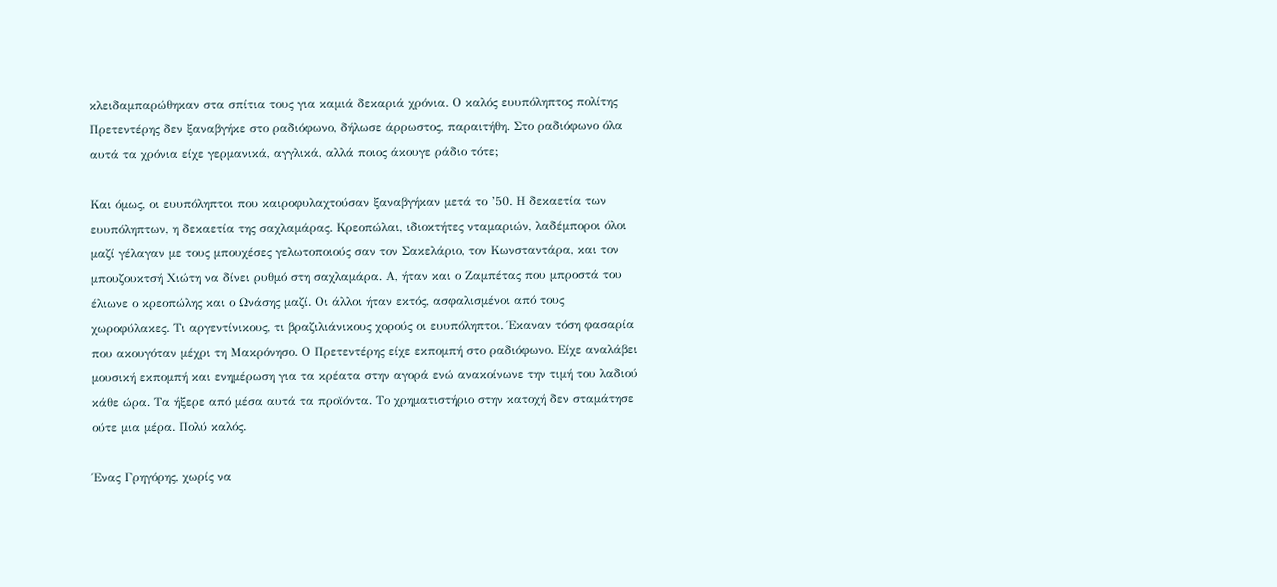κλειδαμπαρώθηκαν στα σπίτια τους για καμιά δεκαριά χρόνια. Ο καλός ευυπόληπτος πολίτης Πρετεντέρης δεν ξαναβγήκε στο ραδιόφωνο, δήλωσε άρρωστος, παραιτήθη. Στο ραδιόφωνο όλα αυτά τα χρόνια είχε γερμανικά, αγγλικά, αλλά ποιος άκουγε ράδιο τότε;

Και όμως, οι ευυπόληπτοι που καιροφυλαχτούσαν ξαναβγήκαν μετά το ’50. Η δεκαετία των ευυπόληπτων, η δεκαετία της σαχλαμάρας. Κρεοπώλαι, ιδιοκτήτες νταμαριών, λαδέμποροι όλοι μαζί γέλαγαν με τους μπουχέσες γελωτοποιούς σαν τον Σακελάριο, τον Κωνσταντάρα, και τον μπουζουκτσή Χιώτη να δίνει ρυθμό στη σαχλαμάρα. Α, ήταν και ο Ζαμπέτας που μπροστά του έλιωνε ο κρεοπώλης και ο Ωνάσης μαζί. Οι άλλοι ήταν εκτός, ασφαλισμένοι από τους χωροφύλακες. Τι αργεντίνικους, τι βραζιλιάνικους χορούς οι ευυπόληπτοι. Έκαναν τόση φασαρία που ακουγόταν μέχρι τη Μακρόνησο. Ο Πρετεντέρης είχε εκπομπή στο ραδιόφωνο. Είχε αναλάβει μουσική εκπομπή και ενημέρωση για τα κρέατα στην αγορά ενώ ανακοίνωνε την τιμή του λαδιού κάθε ώρα. Τα ήξερε από μέσα αυτά τα προϊόντα. Το χρηματιστήριο στην κατοχή δεν σταμάτησε ούτε μια μέρα. Πολύ καλός.

Ένας Γρηγόρης, χωρίς να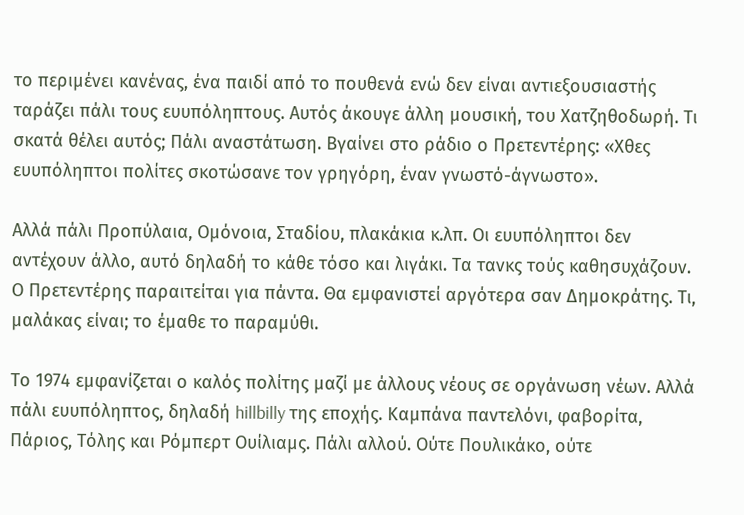το περιμένει κανένας, ένα παιδί από το πουθενά ενώ δεν είναι αντιεξουσιαστής ταράζει πάλι τους ευυπόληπτους. Αυτός άκουγε άλλη μουσική, του Χατζηθοδωρή. Τι σκατά θέλει αυτός; Πάλι αναστάτωση. Βγαίνει στο ράδιο ο Πρετεντέρης: «Χθες ευυπόληπτοι πολίτες σκοτώσανε τον γρηγόρη, έναν γνωστό-άγνωστο».

Αλλά πάλι Προπύλαια, Ομόνοια, Σταδίου, πλακάκια κ.λπ. Οι ευυπόληπτοι δεν αντέχουν άλλο, αυτό δηλαδή το κάθε τόσο και λιγάκι. Τα τανκς τούς καθησυχάζουν. Ο Πρετεντέρης παραιτείται για πάντα. Θα εμφανιστεί αργότερα σαν Δημοκράτης. Τι, μαλάκας είναι; το έμαθε το παραμύθι.

Το 1974 εμφανίζεται ο καλός πολίτης μαζί με άλλους νέους σε οργάνωση νέων. Αλλά πάλι ευυπόληπτος, δηλαδή hillbilly της εποχής. Καμπάνα παντελόνι, φαβορίτα, Πάριος, Τόλης και Ρόμπερτ Ουίλιαμς. Πάλι αλλού. Ούτε Πουλικάκο, ούτε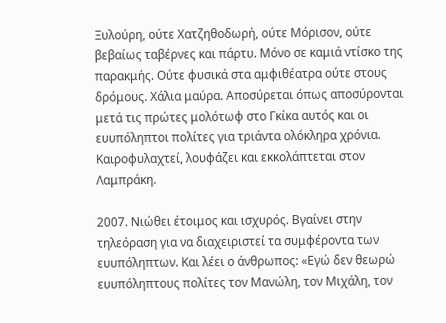Ξυλούρη, ούτε Χατζηθοδωρή, ούτε Μόρισον, ούτε βεβαίως ταβέρνες και πάρτυ. Μόνο σε καμιά ντίσκο της παρακμής. Ούτε φυσικά στα αμφιθέατρα ούτε στους δρόμους. Χάλια μαύρα. Αποσύρεται όπως αποσύρονται μετά τις πρώτες μολότωφ στο Γκίκα αυτός και οι ευυπόληπτοι πολίτες για τριάντα ολόκληρα χρόνια. Καιροφυλαχτεί, λουφάζει και εκκολάπτεται στον Λαμπράκη.

2007. Νιώθει έτοιμος και ισχυρός. Βγαίνει στην τηλεόραση για να διαχειριστεί τα συμφέροντα των ευυπόληπτων. Και λέει ο άνθρωπος: «Εγώ δεν θεωρώ ευυπόληπτους πολίτες τον Μανώλη, τον Μιχάλη, τον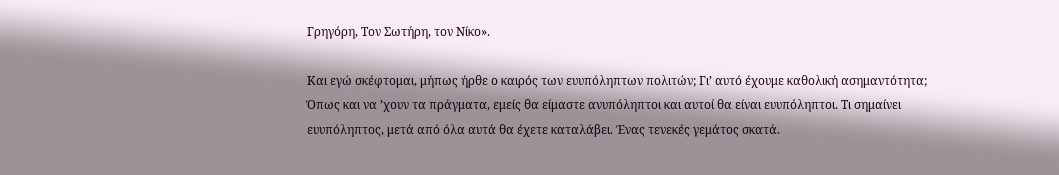Γρηγόρη, Τον Σωτήρη, τον Νίκο».

Και εγώ σκέφτομαι, μήπως ήρθε ο καιρός των ευυπόληπτων πολιτών; Γι’ αυτό έχουμε καθολική ασημαντότητα; Όπως και να ’χουν τα πράγματα, εμείς θα είμαστε ανυπόληπτοι και αυτοί θα είναι ευυπόληπτοι. Τι σημαίνει ευυπόληπτος, μετά από όλα αυτά θα έχετε καταλάβει. Ένας τενεκές γεμάτος σκατά.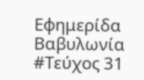Εφημερίδα Βαβυλωνία #Τεύχος 31